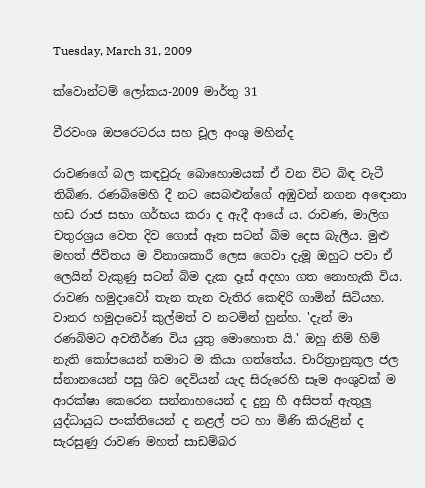Tuesday, March 31, 2009

ක්වොන්ටම් ලෝකය-2009 මාර්තු 31

වීරවංශ ඔපරෙටරය සහ චූල අංශු මහින්ද

රාවණගේ බල කඳවුරු බොහොමයක් ඒ වන විට බිඳ වැටී තිබිණ. රණබිමෙහි දී නට සෙබළුන්ගේ අඹුවන් නගන අඳොනා හඩ රාජ සභා ගර්භය කරා ද ඇදී ආයේ ය. රාවණ, මාලිග චතුරශ්‍රය වෙත දිව ගොස් ඈත සටන් බිම දෙස බැලීය. මුළු මහත් ජීවිතය ම විනාශකාරී ලෙස ගෙවා දැමූ ඔහුට පවා ඒ ලෙයින් වැකුණු සටන් බිම දැක දෑස් අදහා ගත නොහැකි විය. රාවණ හමුදාවෝ තැන තැන වැතිර කෙඳිරි ගාමින් සිටියහ. වානර හමුදාවෝ කුල්මත් ව නටමින් හුන්හ. 'දැන් මා රණබිමට අවතීර්ණ විය යුතු මොහොත යි.' ඔහු නිම් හිම් නැති කෝපයෙන් තමාට ම කියා ගත්තේය. චාරිත්‍රානුකූල ජල ස්නානයෙන් පසු ශිව දෙවියන් යැද සිරුරෙහි සෑම අංශුවක් ම ආරක්ෂා කෙරෙන සන්නාහයෙන් ද දුනු හී අසිපත් ඇතුලු යුද්ධායුධ පංක්තියෙන් ද නළල් පට හා මිණි කිරුළින් ද සැරසුණු රාවණ මහත් සාඩම්බර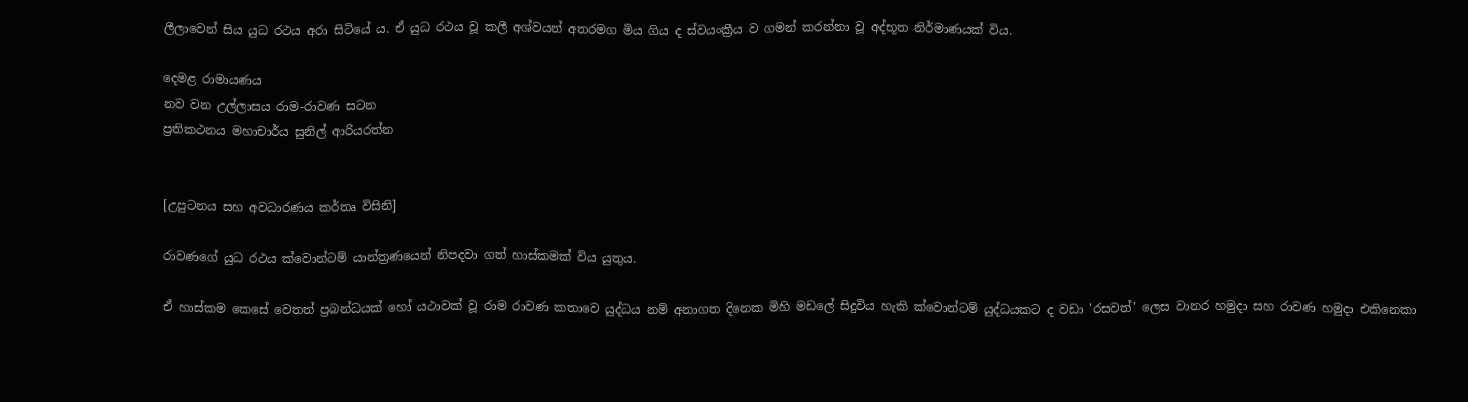ලීලාවෙන් සිය යුධ රථය අරා සිටියේ ය. ඒ යුධ රථය වූ කලී අශ්වයන් අතරමග මිය ගිය ද ස්වයංක්‍රීය ව ගමන් කරන්නා වූ අද්භූත නිර්මාණයක් විය.

දෙමළ රාමායණය
නව වන උල්ලාසය රාම-රාවණ සටන
ප්‍රතිකථනය මහාචාර්ය සුනිල් ආරියරත්න


[උපුටනය සහ අවධාරණය කර්තෘ විසිනි]

රාවණගේ යුධ රථය ක්වොන්ටම් යාන්ත්‍රණයෙන් නිපදවා ගත් හාස්කමක් විය යුතුය.

ඒ හාස්කම කෙසේ වෙතත් ප්‍රබන්ධයක් හෝ යථාවක් වූ රාම රාවණ කතාවෙ යුද්ධය නම් අනාගත දිනෙක මිහි මඩලේ සිදුවිය හැකි ක්වොන්ටම් යුද්ධයකට ද වඩා 'රසවත්' ලෙස වානර හමුදා සහ රාවණ හමුදා එකිනෙකා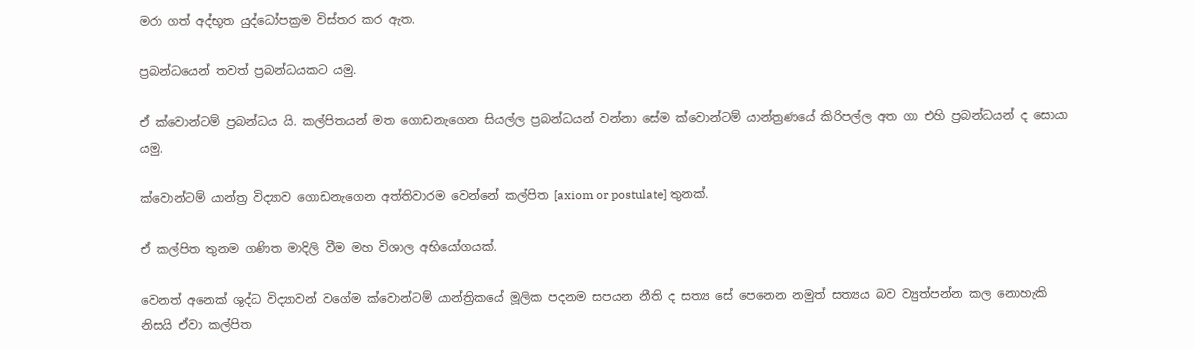මරා ගත් අද්භූත යුද්ධෝපක්‍රම විස්තර කර ඇත.

ප්‍රබන්ධයෙන් තවත් ප්‍රබන්ධයකට යමු.

ඒ ක්වොන්ටම් ප්‍රබන්ධය යි. කල්පිතයන් මත ගොඩනැගෙන සියල්ල ප්‍රබන්ධයන් වන්නා සේම ක්වොන්ටම් යාන්ත්‍රණයේ කිරිපල්ල අත ගා එහි ප්‍රබන්ධයන් ද සොයා යමු.

ක්වොන්ටම් යාන්ත්‍ර විද්‍යාව ගොඩනැගෙන අත්තිවාරම වෙන්නේ කල්පිත [axiom or postulate] තුනක්.

ඒ කල්පිත තුනම ගණිත මාදිලි වීම මහ විශාල අභියෝගයක්.

වෙනත් අනෙක් ශුද්ධ විද්‍යාවන් වගේම ක්වොන්ටම් යාන්ත්‍රිකයේ මූලික පදනම සපයන නීති ද සත්‍ය සේ පෙනෙන නමුත් සත්‍යය බව ව්‍යුත්පන්න කල නොහැකි නිසයි ඒවා කල්පිත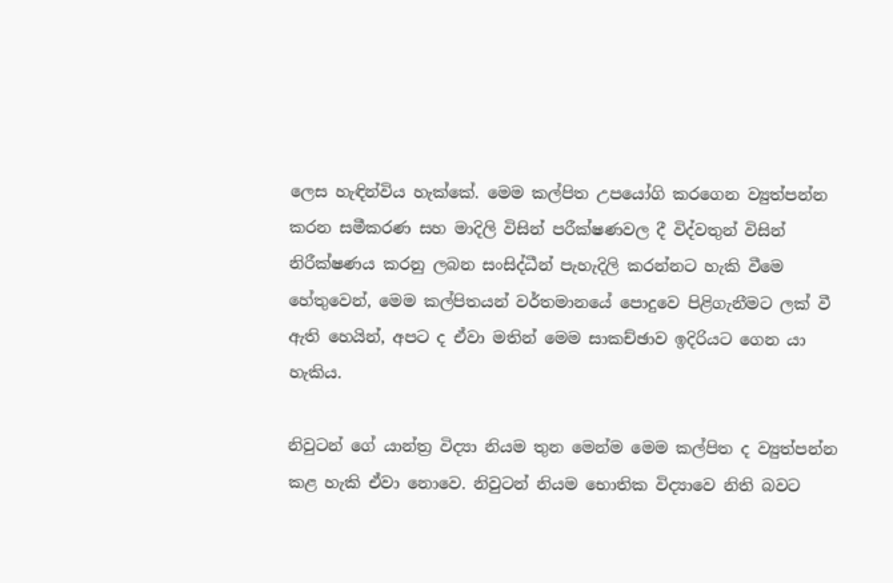ලෙස හැඳින්විය හැක්කේ. මෙම කල්පිත උපයෝගි කරගෙන ව්‍යුත්පන්න කරන සමීකරණ සහ මාදිලි විසින් පරීක්ෂණවල දී විද්වතුන් විසින් නිරීක්ෂණය කරනු ලබන සංසිද්ධීන් පැහැදිලි කරන්නට හැකි වීමෙ හේතුවෙන්, මෙම කල්පිතයන් වර්තමානයේ පොදුවෙ පිළිගැනීමට ලක් වී ඇති හෙයින්, අපට ද ඒවා මතින් මෙම සාකච්ඡාව ඉදිරියට ගෙන යා හැකිය.

නිවුටන් ගේ යාන්ත්‍ර විද්‍යා නියම තුන මෙන්ම මෙම කල්පිත ද ව්‍යුත්පන්න කළ හැකි ඒවා නොවෙ. නිවුටන් නියම භොතික විද්‍යාවෙ නිති බවට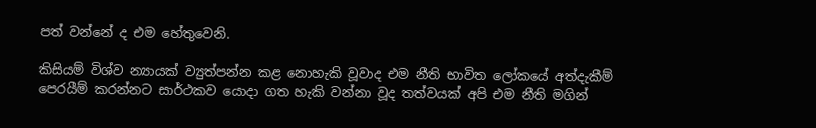පත් වන්නේ ද එම හේතුවෙනි.

කිසියම් විශ්ව න්‍යායක් ව්‍යුත්පන්න කළ නොහැකි වූවාද එම නීති භාවිත ලෝකයේ අත්දැකීම් පෙරයීම් කරන්නට සාර්ථකව යොදා ගත හැකි වන්නා වූද තත්වයක් අපි එම නීති මගින්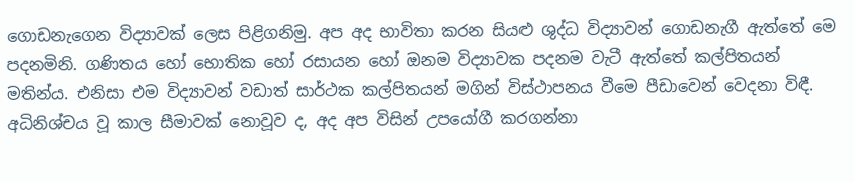ගොඩනැගෙන විද්‍යාවක් ලෙස පිළිගනිමු. අප අද භාවිතා කරන සියළු ශුද්ධ විද්‍යාවන් ගොඩනැගී ඇත්තේ මෙ පදනමිනි. ගණිතය හෝ භොතික හෝ රසායන හෝ ඔනම විද්‍යාවක පදනම වැටී ඇත්තේ කල්පිතයන් මතින්ය. එනිසා එම විද්‍යාවන් වඩාත් සාර්ථක කල්පිතයන් මගින් විස්ථාපනය වීමෙ පීඩාවෙන් වෙදනා විඳී. අධිනිශ්චය වූ කාල සීමාවක් නොවූව ද, අද අප විසින් උපයෝගී කරගන්නා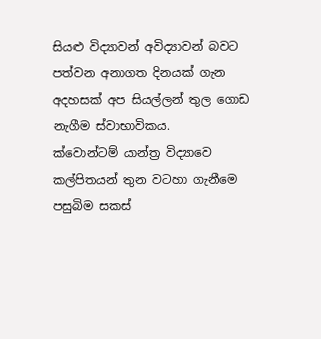සියළු විද්‍යාවන් අවිද්‍යාවන් බවට පත්වන අනාගත දිනයක් ගැන අදහසක් අප සියල්ලන් තුල ගොඩ නැගීම ස්වාභාවිකය.
ක්වොන්ටම් යාන්ත්‍ර විද්‍යාවෙ කල්පිතයන් තුන වටහා ගැනීමෙ පසුබිම සකස්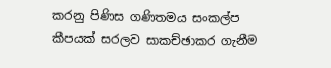කරනු පිණිස ගණිතමය සංකල්ප කීපයක් සරලව සාකච්ඡාකර ගැනීම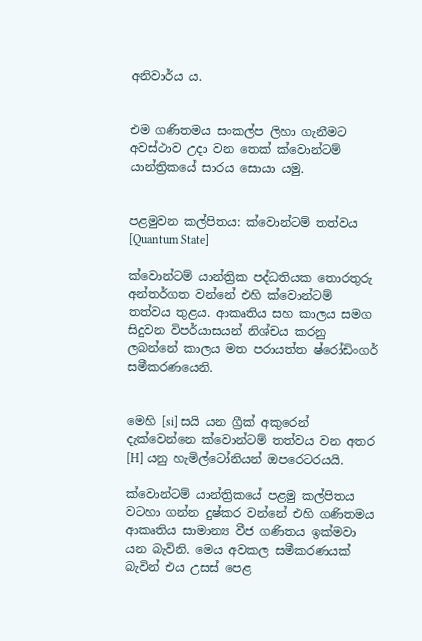අනිවාර්ය ය.


එම ගණිතමය සංකල්ප ලිහා ගැනීමට අවස්ථාව උදා වන තෙක් ක්වොන්ටම් යාන්ත්‍රිකයේ සාරය සොයා යමු.


පළමුවන කල්පිතය: ක්වොන්ටම් තත්වය [Quantum State]

ක්වොන්ටම් යාන්ත්‍රික පද්ධතියක තොරතුරු අන්තර්ගත වන්නේ එහි ක්වොන්ටම් තත්වය තුළය. ආකෘතිය සහ කාලය සමග සිදුවන විපර්යාසයන් නිශ්චය කරනු ලබන්නේ කාලය මත පරායත්ත ෂ්රෝඩිංගර් සමීකරණයෙනි.


මෙහි [si] සයි යන ග්‍රීක් අකුරෙන් දැක්වෙන්නෙ ක්වොන්ටම් තත්වය වන අතර [H] යනු හැමිල්ටෝනියන් ඔපරෙටරයයි.

ක්වොන්ටම් යාන්ත්‍රිකයේ පළමු කල්පිතය වටහා ගන්න දුෂ්කර වන්නේ එහි ගණිතමය ආකෘතිය සාමාන්‍ය වීජ ගණිතය ඉක්මවා යන බැවිනි. මෙය අවකල සමීකරණයක් බැවින් එය උසස් පෙළ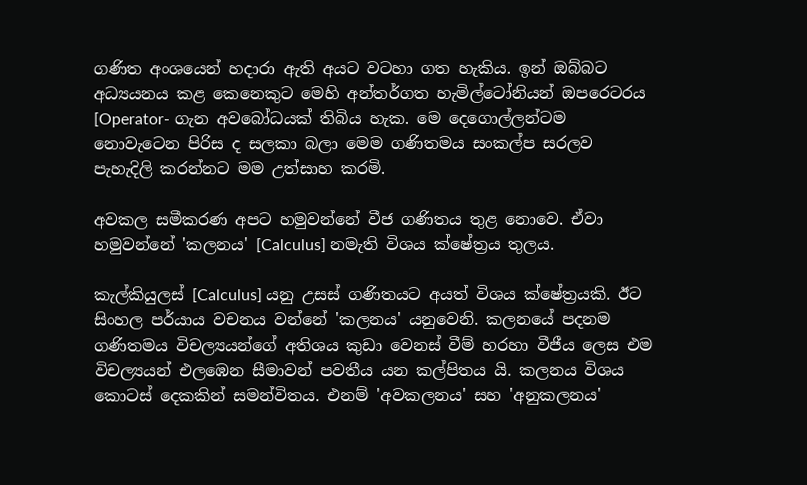ගණිත අංශයෙන් හදාරා ඇති අයට වටහා ගත හැකිය. ඉන් ඔබ්බට අධ්‍යයනය කළ කෙනෙකුට මෙහි අන්තර්ගත හැමිල්ටෝනියන් ඔපරෙටරය [Operator- ගැන අවබෝධයක් තිබිය හැක. මෙ දෙගොල්ලන්ටම නොවැටෙන පිරිස ද සලකා බලා මෙම ගණිතමය සංකල්ප සරලව පැහැදිලි කරන්නට මම උත්සාහ කරමි.

අවකල සමීකරණ අපට හමුවන්නේ වීජ ගණිතය තුළ නොවෙ. ඒවා හමුවන්නේ 'කලනය' [Calculus] නමැති විශය ක්ෂේත්‍රය තුලය.

කැල්කියුලස් [Calculus] යනු උසස් ගණිතයට අයත් විශය ක්ෂේත්‍රයකි. ඊට සිංහල පර්යාය වචනය වන්නේ 'කලනය' යනුවෙනි. කලනයේ පදනම ගණිතමය විචල්‍යයන්ගේ අතිශය කුඩා වෙනස් වීම් හරහා වීජීය ලෙස එම විචල්‍යයන් එලඹෙන සීමාවන් පවතීය යන කල්පිතය යි. කලනය විශය කොටස් දෙකකින් සමන්විතය. එනම් 'අවකලනය' සහ 'අනුකලනය'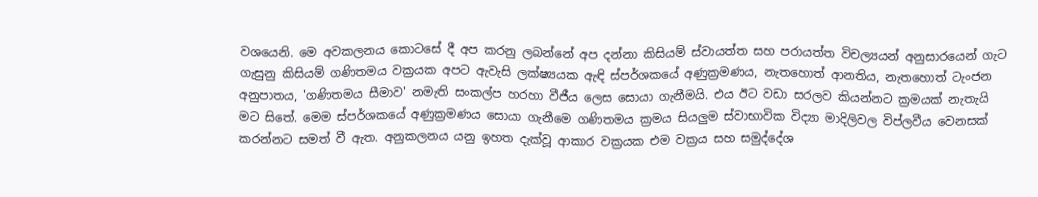වශයෙනි. මෙ අවකලනය කොටසේ දී අප කරනු ලබන්නේ අප දන්නා කිසියම් ස්වායත්ත සහ පරායත්ත විචල්‍යයන් අනුසාරයෙන් ගැට ගැසුනු කිසියම් ගණිතමය වක්‍රයක අපට ඇවැසි ලක්ෂ්‍යයක ඇඳි ස්පර්ශකයේ අණුක්‍රමණය, නැතහොත් ආනතිය, නැතහොත් ටැංජන අනුපාතය, 'ගණිතමය සීමාව' නමැති සංකල්ප හරහා වීජීය ලෙස සොයා ගැනීමයි. එය ඊට වඩා සරලව කියන්නට ක්‍රමයක් නැතැයි මට සිතේ. මෙම ස්පර්ශකයේ අණුක්‍රමණය සොයා ගැනීමෙ ගණිතමය ක්‍රමය සියලුම ස්වාභාවික විද්‍යා මාදිලිවල විප්ලවීය වෙනසක් කරන්නට සමත් වී ඇත. අනුකලනය යනු ඉහත දැක්වූ ආකාර වක්‍රයක එම වක්‍රය සහ සමුද්දේශ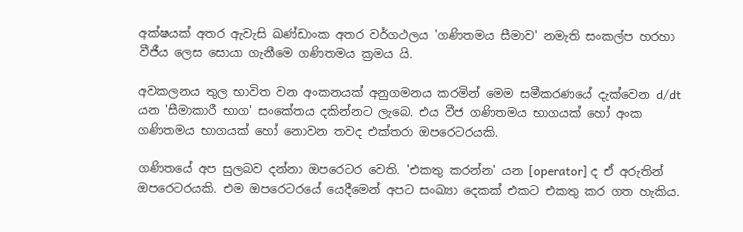අක්ෂයක් අතර ඇවැසි ඛණ්ඩාංක අතර වර්ගථලය 'ගණිතමය සීමාව' නමැති සංකල්ප හරහා වීජීය ලෙස සොයා ගැනීමෙ ගණිතමය ක්‍රමය යි.

අවකලනය තුල භාවිත වන අංකනයක් අනුගමනය කරමින් මෙම සමීකරණයේ දැක්වෙන d/dt යන 'සීමාකාරී භාග' සංකේතය දකින්නට ලැබෙ. එය වීජ ගණිතමය භාගයක් හෝ අංක ගණිතමය භාගයක් හෝ නොවන තවද එක්තරා ඔපරෙටරයකි.

ගණිතයේ අප සුලබව දන්නා ඔපරෙටර වෙති. 'එකතු කරන්න' යන [operator] ද ඒ අරුතින් ඔපරෙටරයකි. එම ඔපරෙටරයේ යෙදීමෙන් අපට සංඛ්‍යා දෙකක් එකට එකතු කර ගත හැකිය.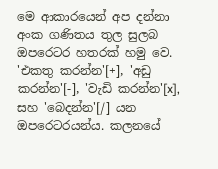මෙ ආකාරයෙන් අප දන්නා අංක ගණිතය තුල සුලබ ඔපරෙටර හතරක් හමු වෙ. 'එකතු කරන්න'[+], 'අඩු කරන්න'[-], 'වැඩි කරන්න'[x], සහ 'බෙදන්න'[/] යන ඔපරෙටරයන්ය. කලනයේ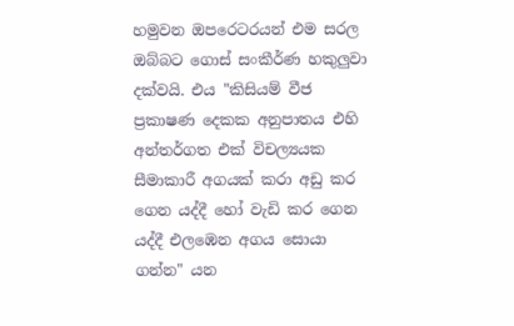හමුවන ඔපරෙටරයන් එම සරල ඔබ්බට ගොස් සංකීර්ණ හකුලුවා දක්වයි. එය "කිසියම් වීජ ප්‍රකාෂණ දෙකක අනුපාතය එහි අන්තර්ගත එක් විචල්‍යයක සීමාකාරී අගයක් කරා අඩු කර ගෙන යද්දී හෝ වැඩි කර ගෙන යද්දී එලඹෙන අගය සොයා ගන්න" යන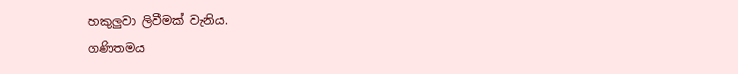හකුලුවා ලිවීමක් වැනිය.
ගණිතමය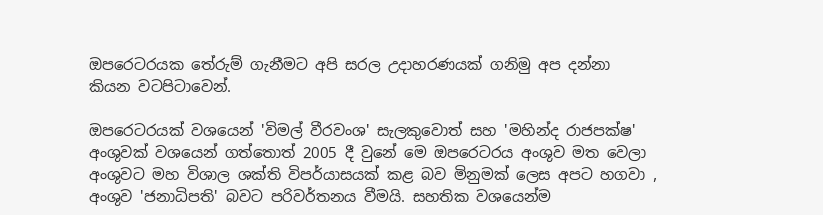ඔපරෙටරයක තේරුම් ගැනීමට අපි සරල උදාහරණයක් ගනිමු අප දන්නා කියන වටපිටාවෙන්.

ඔපරෙටරයක් වශයෙන් 'විමල් වීරවංශ' සැලකුවොත් සහ 'මහින්ද රාජපක්ෂ' අංශුවක් වශයෙන් ගත්තොත් 2005 දී වුනේ මෙ ඔපරෙටරය අංශුව මත වෙලා අංශුවට මහ විශාල ශක්ති විපර්යාසයක් කළ බව මිනුමක් ලෙස අපට හගවා , අංශුව 'ජනාධිපති' බවට පරිවර්තනය වීමයි. සහතික වශයෙන්ම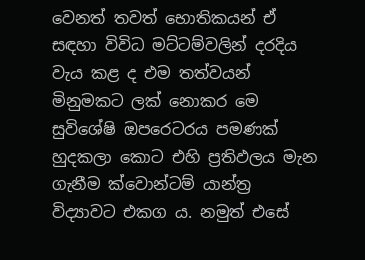වෙනත් තවත් භොතිකයන් ඒ සඳහා විවිධ මට්ටම්වලින් දරදිය වැය කළ ද එම තත්වයන් මිනුමකට ලක් නොකර මෙ සුවිශේෂි ඔපරෙටරය පමණක් හුදකලා කොට එහි ප්‍රතිඵලය මැන ගැනීම ක්වොන්ටම් යාන්ත්‍ර විද්‍යාවට එකග ය. නමුත් එසේ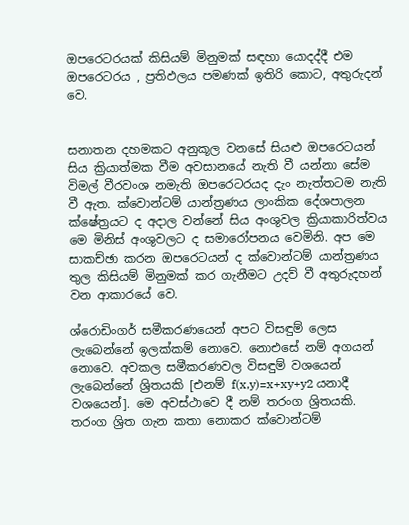ඔපරෙටරයක් කිසියම් මිනුමක් සඳහා යොදද්දී එම ඔපරෙටරය , ප්‍රතිඵලය පමණක් ඉතිරි කොට, අතුරුදන් වෙ.


සනාතන දහමකට අනුකූල වනසේ සියළු ඔපරෙටයන් සිය ක්‍රියාත්මක වීම අවසානයේ නැති වී යන්නා සේම විමල් වීරවංශ නමැති ඔපරෙටරයද දැං නැත්තටම නැති වී ඇත. ක්වොන්ටම් යාන්ත්‍රණය ලාංකික දේශපාලන ක්ෂේත්‍රයට ද අදාල වන්නේ සිය අංශුවල ක්‍රියාකාරිත්වය මෙ මිනිස් අංශුවලට ද සමාරෝපනය වෙමිනි. අප මෙ සාකච්ඡා කරන ඔපරෙටයන් ද ක්වොන්ටම් යාන්ත්‍රණය තුල කිසියම් මිනුමක් කර ගැනීමට උදව් වී අතුරුදහන් වන ආකාරයේ වෙ.

ශ්රොඩිංගර් සමීකරණයෙන් අපට විසඳුම් ලෙස ලැබෙන්නේ ඉලක්කම් නොවෙ. නොඑසේ නම් අගයන් නොවෙ. අවකල සමීකරණවල විසඳුම් වශයෙන් ලැබෙන්නේ ශ්‍රිතයකි [එනම් f(x,y)=x+xy+y2 යනාදී වශයෙන්]. මෙ අවස්ථාවෙ දී නම් තරංග ශ්‍රිතයකි. තරංග ශ්‍රිත ගැන කතා නොකර ක්වොන්ටම්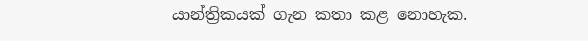යාන්ත්‍රිකයක් ගැන කතා කළ නොහැක.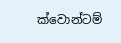ක්වොන්ටම්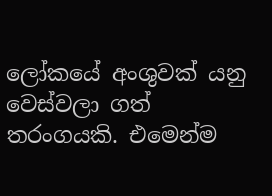ලෝකයේ අංශුවක් යනු වෙස්වලා ගත් තරංගයකි. එමෙන්ම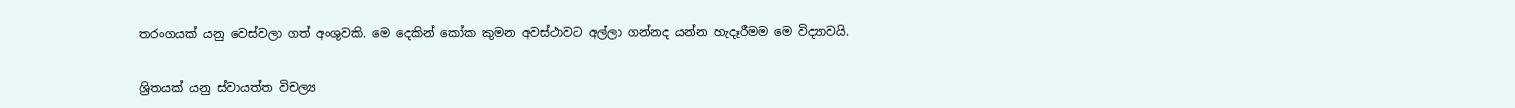තරංගයක් යනු වෙස්වලා ගත් අංශුවකි. මෙ දෙකින් කෝක කුමන අවස්ථාවට අල්ලා ගන්නද යන්න හැදෑරීමම මෙ විද්‍යාවයි.


ශ්‍රිතයක් යනු ස්වායත්ත විචල්‍ය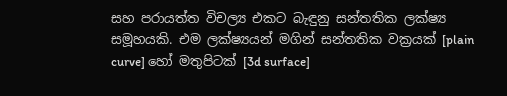සහ පරායත්ත විචල්‍ය එකට බැඳුනු සන්තතික ලක්ෂ්‍ය සමූහයකි. එම ලක්ෂ්‍යයන් මගින් සන්තතික වක්‍රයක් [plain curve] හෝ මතුපිටක් [3d surface]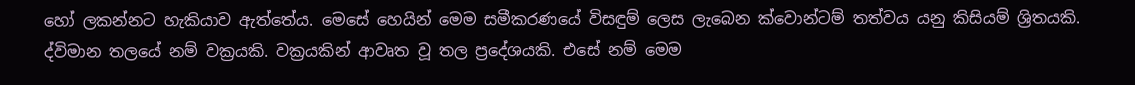හෝ ලකන්නට හැකියාව ඇත්තේය. මෙසේ හෙයින් මෙම සමීකරණයේ විසඳුම් ලෙස ලැබෙන ක්වොන්ටම් තත්වය යනු කිසියම් ශ්‍රිතයකි. ද්විමාන තලයේ නම් වක්‍රයකි. වක්‍රයකින් ආවෘත වූ තල ප්‍රදේශයකි. එසේ නම් මෙම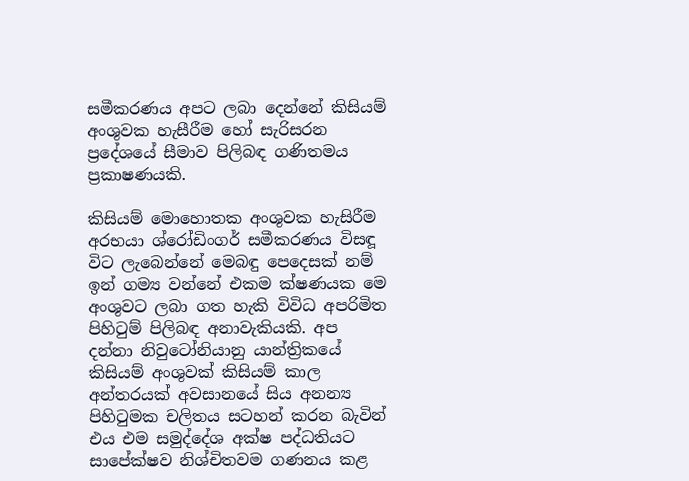සමීකරණය අපට ලබා දෙන්නේ කිසියම් අංශුවක හැසීරීම හෝ සැරිසරන ප්‍රදේශයේ සීමාව පිලිබඳ ගණිතමය ප්‍රකාෂණයකි.

කිසියම් මොහොතක අංශුවක හැසිරීම අරභයා ශ්රෝඩිංගර් සමීකරණය විසඳූ විට ලැබෙන්නේ මෙබඳු පෙදෙසක් නම් ඉන් ගම්‍ය වන්නේ එකම ක්ෂණයක මෙ අංශුවට ලබා ගත හැකි විවිධ අපරිමිත පිහිටුම් පිලිබඳ අනාවැකියකි. අප දන්නා නිවුටෝනියානු යාන්ත්‍රිකයේ කිසියම් අංශුවක් කිසියම් කාල අන්තරයක් අවසානයේ සිය අනන්‍ය පිහිටුමක චලිතය සටහන් කරන බැවින් එය එම සමුද්දේශ අක්ෂ පද්ධතියට සාපේක්ෂව නිශ්චිතවම ගණනය කළ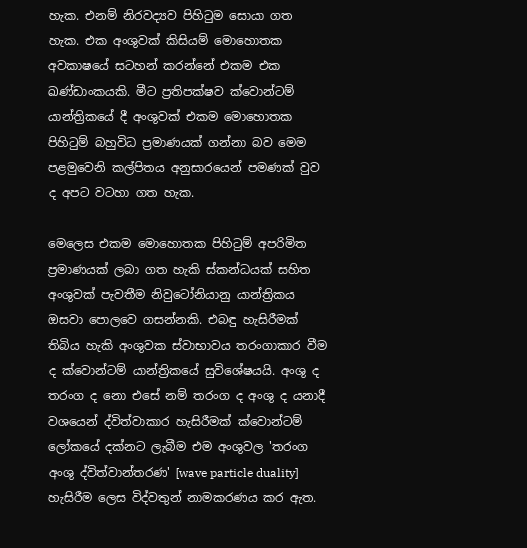හැක. එනම් නිරවද්‍යව පිහිටුම සොයා ගත හැක. එක අංශුවක් කිසියම් මොහොතක අවකාෂයේ සටහන් කරන්නේ එකම එක ඛණ්ඩාංකයකි. මීට ප්‍රතිපක්ෂව ක්වොන්ටම් යාන්ත්‍රිකයේ දී අංශුවක් එකම මොහොතක පිහිටුම් බහුවිධ ප්‍රමාණයක් ගන්නා බව මෙම පළමුවෙනි කල්පිතය අනුසාරයෙන් පමණක් වුව ද අපට වටහා ගත හැක.

මෙලෙස එකම මොහොතක පිහිටුම් අපරිමිත ප්‍රමාණයක් ලබා ගත හැකි ස්කන්ධයක් සහිත අංශුවක් පැවතීම නිවුටෝනියානු යාන්ත්‍රිකය ඔසවා පොලවෙ ගසන්නකි. එබඳු හැසිරීමක් තිබිය හැකි අංශුවක ස්වාභාවය තරංගාකාර වීම ද ක්වොන්ටම් යාන්ත්‍රිකයේ සුවිශේෂයයි. අංශු ද තරංග ද නො එසේ නම් තරංග ද අංශු ද යනාදී වශයෙන් ද්විත්වාකාර හැසිරීමක් ක්වොන්ටම් ලෝකයේ දක්නට ලැබීම එම අංශුවල 'තරංග අංශු ද්විත්වාන්තරණ' [wave particle duality] හැසිරීම ලෙස විද්වතුන් නාමකරණය කර ඇත.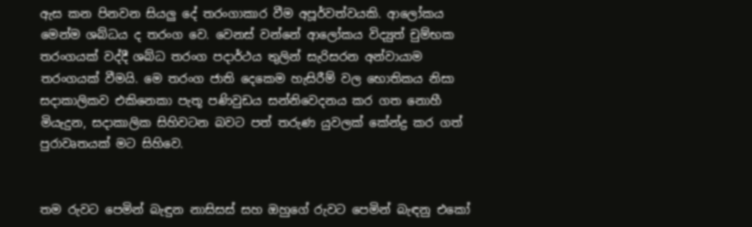ඇස කන පිනවන සියලු දේ තරංගාකාර වීම අපූර්වත්වයකි. ආලෝකය මෙන්ම ශබ්ධය ද තරංග වෙ. වෙනස් වන්නේ ආලෝකය විද්‍යුත් චුම්භක තරංගයක් වද්දී ශබ්ධ තරංග පදාර්ථය තුලින් සැරිසරන අන්වායාම තරංගයක් වීමයි. මෙ තරංග ජාති දෙකෙම හැසිරීම් වල භොතිකය නිසා සදාකාලිකව එකිනෙකා පැතූ පණිවුඩය සන්නිවෙදනය කර ගත නොහී මියැදුන, සදාකාලික සිහිවටන බවට පත් තරුණ යුවලක් කේන්ද්‍ර කර ගත් පුරාවෘතයක් මට සිහිවෙ.


තම රුවට පෙමින් බැඳුන නාසිසස් සහ ඔහුගේ රුවට පෙමින් බැඳනු එකෝ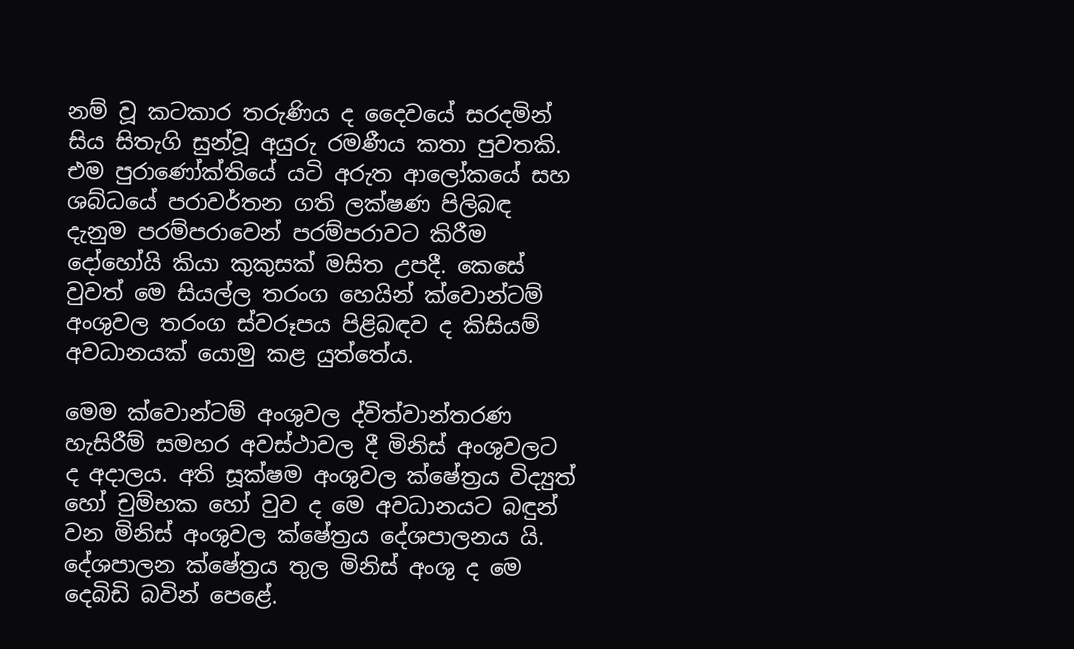නම් වූ කටකාර තරුණිය ද දෛවයේ සරදමින් සිය සිතැගි සුන්වූ අයුරු රමණීය කතා පුවතකි. එම පුරාණෝක්තියේ යටි අරුත ආලෝකයේ සහ ශබ්ධයේ පරාවර්තන ගති ලක්ෂණ පිලිබඳ දැනුම පරම්පරාවෙන් පරම්පරාවට කිරීම දෝහෝයි කියා කුකුසක් මසිත උපදී. කෙසේ වුවත් මෙ සියල්ල තරංග හෙයින් ක්වොන්ටම් අංශුවල තරංග ස්වරූපය පිළිබඳව ද කිසියම් අවධානයක් යොමු කළ යුත්තේය.

මෙම ක්වොන්ටම් අංශුවල ද්විත්වාන්තරණ හැසිරීම් සමහර අවස්ථාවල දී මිනිස් අංශුවලට ද අදාලය. අති සූක්ෂම අංශුවල ක්ෂේත්‍රය විද්‍යුත් හෝ චුම්භක හෝ වුව ද මෙ අවධානයට බඳුන් වන මිනිස් අංශුවල ක්ෂේත්‍රය දේශපාලනය යි. දේශපාලන ක්ෂේත්‍රය තුල මිනිස් අංශු ද මෙ දෙබිඩි බවින් පෙළේ.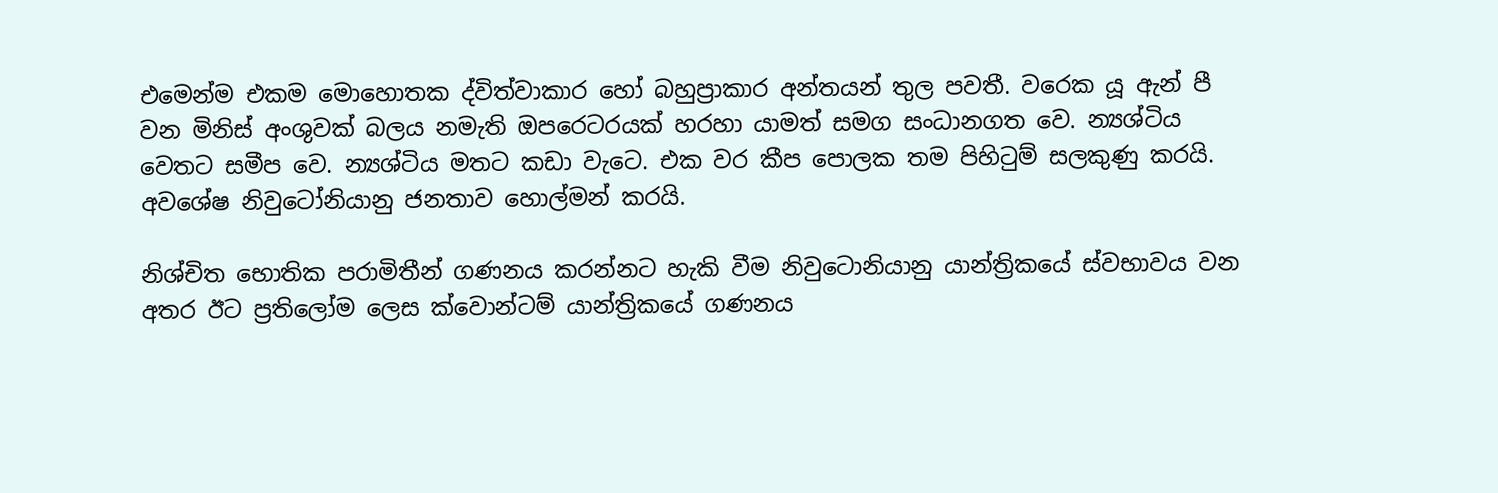එමෙන්ම එකම මොහොතක ද්විත්වාකාර හෝ බහුප්‍රාකාර අන්තයන් තුල පවතී. වරෙක යූ ඇන් පී වන මිනිස් අංශුවක් බලය නමැති ඔපරෙටරයක් හරහා යාමත් සමග සංධානගත වෙ. න්‍යශ්ටිය වෙතට සමීප වෙ. න්‍යශ්ටිය මතට කඩා වැටෙ. එක වර කීප පොලක තම පිහිටුම් සලකුණු කරයි. අවශේෂ නිවුටෝනියානු ජනතාව හොල්මන් කරයි.

නිශ්චිත භොතික පරාමිතීන් ගණනය කරන්නට හැකි වීම නිවුටොනියානු යාන්ත්‍රිකයේ ස්වභාවය වන අතර ඊට ප්‍රතිලෝම ලෙස ක්වොන්ටම් යාන්ත්‍රිකයේ ගණනය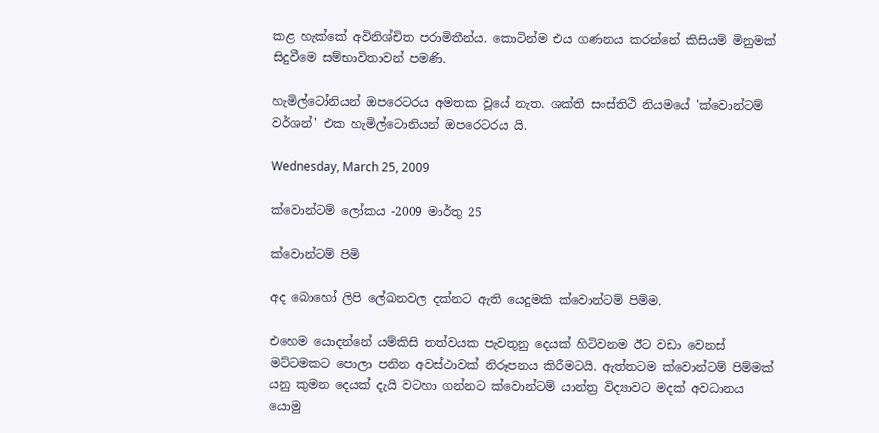කළ හැක්කේ අවිනිශ්චිත පරාමිතීන්ය. කොටින්ම එය ගණනය කරන්නේ කිසියම් මිනුමක් සිදුවීමෙ සම්භාවිතාවන් පමණි.

හැමිල්ටෝනියන් ඔපරෙටරය අමතක වූයේ නැත. ශක්ති සංස්තිථි නියමයේ 'ක්වොන්ටම් වර්ශන්' එක හැමිල්ටොනියන් ඔපරෙටරය යි.

Wednesday, March 25, 2009

ක්වොන්ටම් ලෝකය -2009 මාර්තු 25

ක්වොන්ටම් පිමි

අද බොහෝ ලිපි ලේඛනවල දක්නට ඇති යෙදුමකි ක්වොන්ටම් පිම්ම.

එහෙම යොදන්නේ යම්කිසි තත්වයක පැවතුනු දෙයක් හිටිවනම ඊට වඩා වෙනස් මට්ටමකට පොලා පනින අවස්ථාවක් නිරූපනය කිරීමටයි. ඇත්තටම ක්වොන්ටම් පිම්මක් යනු කුමන දෙයක් දැයි වටහා ගන්නට ක්වොන්ටම් යාන්ත්‍ර විද්‍යාවට මදක් අවධානය යොමු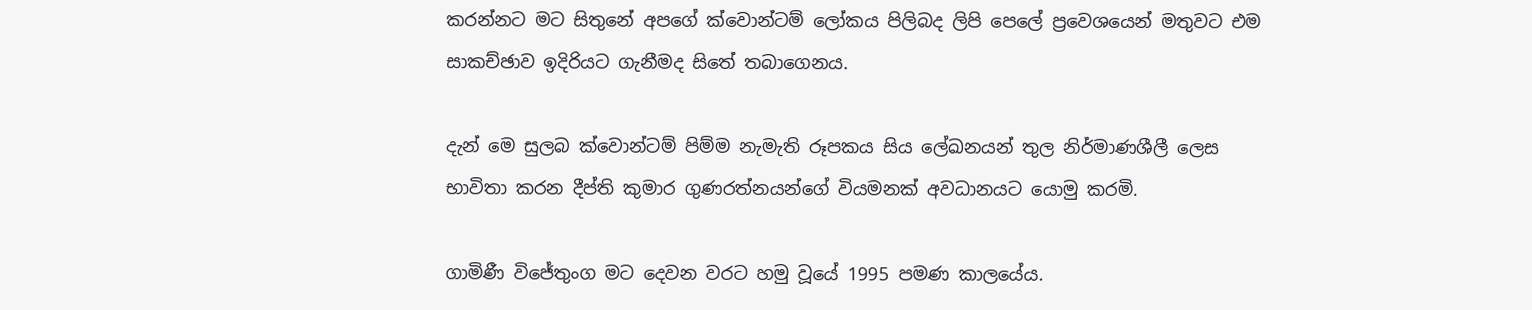කරන්නට මට සිතුනේ අපගේ ක්වොන්ටම් ලෝකය පිලිබද ලිපි පෙලේ ප්‍රවෙශයෙන් මතුවට එම සාකච්ඡාව ඉදිරියට ගැනීමද සිතේ තබාගෙනය.

දැන් මෙ සුලබ ක්වොන්ටම් පිම්ම නැමැති රූපකය සිය ලේඛනයන් තුල නිර්මාණශීලී ලෙස භාවිතා කරන දීප්ති කුමාර ගුණරත්නයන්ගේ වියමනක් අවධානයට යොමු කරමි.

ගාමිණී විජේතුංග මට දෙවන වරට හමු වූයේ 1995 පමණ කාලයේය.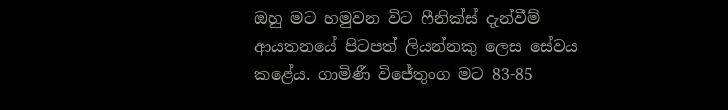ඔහු මට හමුවන විට ෆීනික්ස් දැන්වීම් ආයතනයේ පිටපත් ලියන්නකු ලෙස සේවය කළේය. ගාමිණී විජේතුංග මට 83-85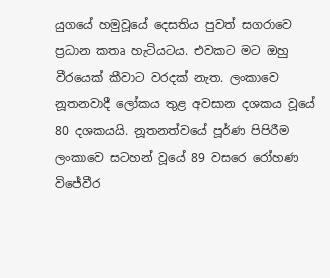යුගයේ හමුවූයේ දෙසතිය පුවත් සගරාවෙ ප්‍රධාන කතෘ හැටියටය. එවකට මට ඔහු වීරයෙක් කීවාට වරදක් නැත. ලංකාවෙ නූතනවාදී ලෝකය තුළ අවසාන දශකය වූයේ 80 දශකයයි. නූතනත්වයේ පූර්ණ පිපිරීම ලංකාවෙ සටහන් වූයේ 89 වසරෙ රෝහණ විජේවීර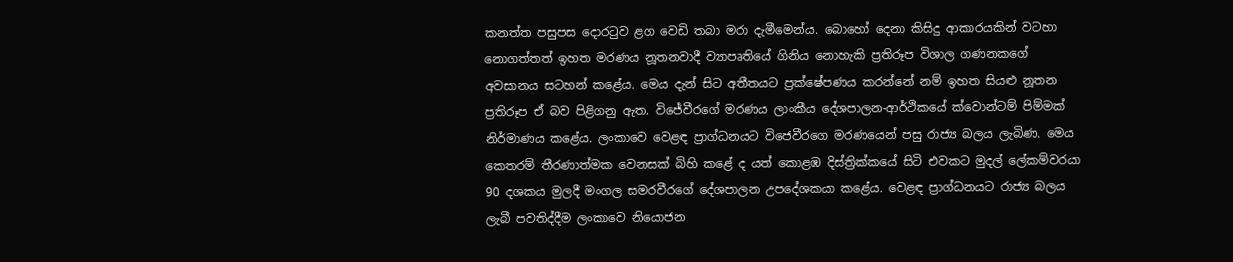කනත්ත පසුපස දොරටුව ළග වෙඩි තබා මරා දැමීමෙන්ය. බොහෝ දෙනා කිසිදු ආකාරයකින් වටහා නොගත්තත් ඉහත මරණය නූතනවාදී ව්‍යාපෘතියේ ගිනිය නොහැකි ප්‍රතිරූප විශාල ගණනකගේ අවසානය සටහන් කළේය. මෙය දැන් සිට අතීතයට ප්‍රක්ෂේපණය කරන්නේ නම් ඉහත සියළු නූතන ප්‍රතිරූප ඒ බව පිළිගනු ඇත. විජේවීරගේ මරණය ලාංකීය දේශපාලන-ආර්ථිකයේ ක්වොන්ටම් පිම්මක් නිර්මාණය කළේය. ලංකාවෙ වෙළඳ ප්‍රාග්ධනයට විජෙවීරගෙ මරණයෙන් පසු රාජ්‍ය බලය ලැබිණ. මෙය කෙතරම් තීරණාත්මක වෙනසක් බිහි කළේ ද යත් කොළඹ දිස්ත්‍රික්කයේ සිටි එවකට මුදල් ලේකම්වරයා 90 දශකය මුලදී මංගල සමරවීරගේ දේශපාලන උපදේශකයා කළේය. වෙළඳ ප්‍රාග්ධනයට රාජ්‍ය බලය ලැබී පවතිද්දීම ලංකාවෙ නියොජන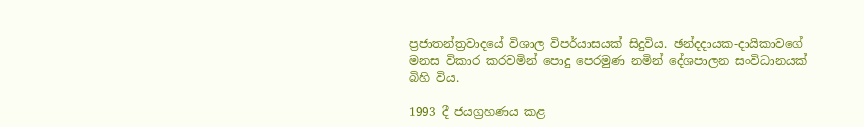ප්‍රජාතන්ත්‍රවාදයේ විශාල විපර්යාසයක් සිදුවිය. ඡන්දදායක-දායිකාවගේ මනස විකාර කරවමින් පොදු පෙරමුණ නමින් දේශපාලන සංවිධානයක් බිහි විය.

1993 දී ජයග්‍රහණය කළ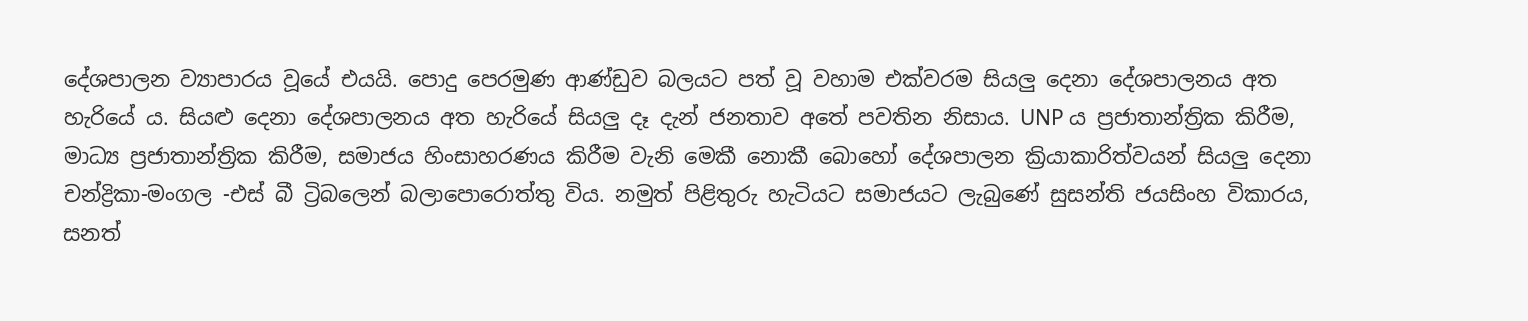දේශපාලන ව්‍යාපාරය වූයේ එයයි. පොදු පෙරමුණ ආණ්ඩුව බලයට පත් වූ වහාම එක්වරම සියලු දෙනා දේශපාලනය අත හැරියේ ය. සියළු දෙනා දේශපාලනය අත හැරියේ සියලු දෑ දැන් ජනතාව අතේ පවතින නිසාය. UNP ය ප්‍රජාතාන්ත්‍රික කිරීම, මාධ්‍ය ප්‍රජාතාන්ත්‍රික කිරීම, සමාජය හිංසාහරණය කිරීම වැනි මෙකී නොකී බොහෝ දේශපාලන ක්‍රියාකාරිත්වයන් සියලු දෙනා චන්ද්‍රිකා-මංගල -එස් බී ට්‍රිබලෙන් බලාපොරොත්තු විය. නමුත් පිළිතුරු හැටියට සමාජයට ලැබුණේ සුසන්ති ජයසිංහ විකාරය, සනත්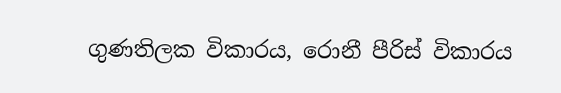ගුණතිලක විකාරය, රොනී පීරිස් විකාරය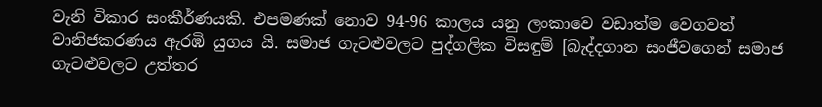වැනි විකාර සංකීර්ණයකි. එපමණක් නොව 94-96 කාලය යනු ලංකාවෙ වඩාත්ම වෙගවත් වානිජකරණය ඇරඹි යුගය යි. සමාජ ගැටළුවලට පුද්ගලික විසඳුම් [බැද්දගාන සංජීවගෙන් සමාජ ගැටළුවලට උත්තර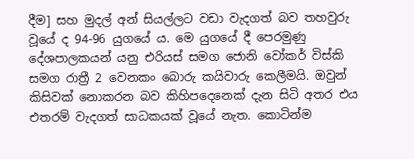දීම] සහ මුදල් අන් සියල්ලට වඩා වැදගත් බව තහවුරු වූයේ ද 94-96 යුගයේ ය. මෙ යුගයේ දී පෙරමුණු දේශපාලකයන් යනු එරියස් සමග ජොනි වෝකර් විස්කි සමග රාත්‍රී 2 වෙනකං බොරු කයිවාරු කෙලීමයි. ඔවුන් කිසිවක් නොකරන බව කිහිපදෙනෙක් දැන සිටි අතර එය එතරම් වැදගත් සාධකයක් වූයේ නැත. කොටින්ම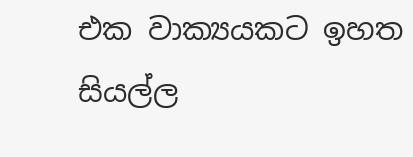එක වාක්‍යයකට ඉහත සියල්ල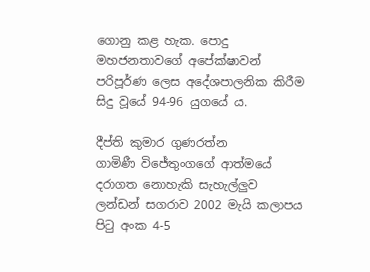ගොනු කළ හැක. පොදු මහජනතාවගේ අපේක්ෂාවන් පරිපූර්ණ ලෙස අදේශපාලනික කිරීම සිදු වූයේ 94-96 යුගයේ ය.

දීප්ති කුමාර ගුණරත්න
ගාමිණී විජේතුංගගේ ආත්මයේ දරාගත නොහැකි සැහැල්ලුව
ලන්ඩන් සගරාව 2002 මැයි කලාපය පිටු අංක 4-5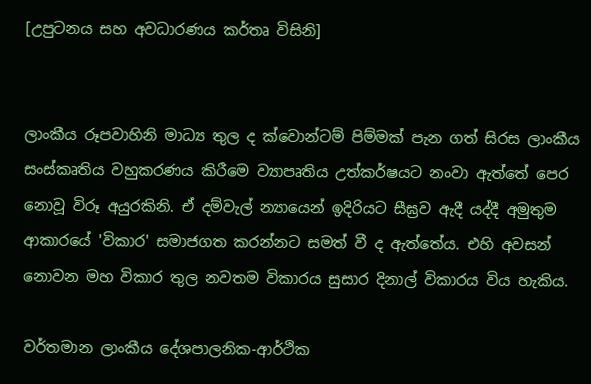[උපුටනය සහ අවධාරණය කර්තෘ විසිනි]


ලාංකීය රූපවාහිනි මාධ්‍ය තුල ද ක්වොන්ටම් පිම්මක් පැන ගත් සිරස ලාංකීය සංස්කෘතිය වහුකරණය කිරීමෙ ව්‍යාපෘතිය උත්කර්ෂයට නංවා ඇත්තේ පෙර නොවූ විරූ අයුරකිනි. ඒ දම්වැල් න්‍යායෙන් ඉදිරියට සීඝ්‍රව ඇදී යද්දී අමුතුම ආකාරයේ 'විකාර' සමාජගත කරන්නට සමත් වී ද ඇත්තේය. එහි අවසන් නොවන මහ විකාර තුල නවතම විකාරය සුසාර දිනාල් විකාරය විය හැකිය.

වර්තමාන ලාංකීය දේශපාලනික-ආර්ථික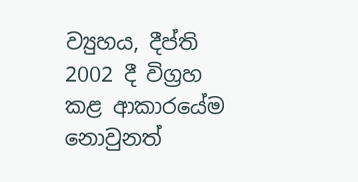ව්‍යුහය, දීප්ති 2002 දී විග්‍රහ කළ ආකාරයේම නොවුනත්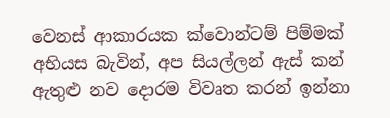වෙනස් ආකාරයක ක්වොන්ටම් පිම්මක් අභියස බැවින්, අප සියල්ලන් ඇස් කන් ඇතුළු නව දොරම විවෘත කරන් ඉන්නා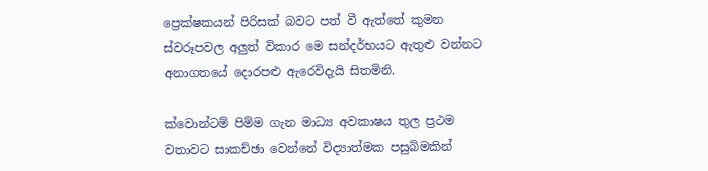ප්‍රෙක්ෂකයන් පිරිසක් බවට පත් වී ඇත්තේ කුමන ස්වරූපවල අලුත් විකාර මෙ සන්දර්භයට ඇතුළු වන්නට අනාගතයේ දොරපළු ඇරෙවිදැයි සිතමිනි.

ක්වොන්ටම් පිම්ම ගැන මාධ්‍ය අවකාෂය තුල ප්‍රථම වතාවට සාකච්ඡා වෙන්නේ විද්‍යාත්මක පසුබිමකින්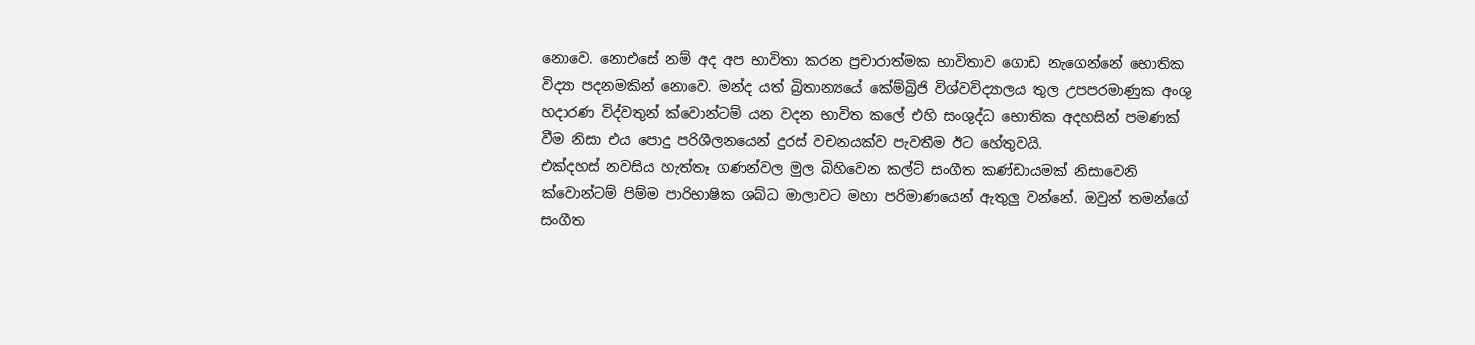නොවෙ. නොඑසේ නම් අද අප භාවිතා කරන ප්‍රචාරාත්මක භාවිතාව ගොඩ නැගෙන්නේ භොතික විද්‍යා පදනමකින් නොවෙ. මන්ද යත් බ්‍රිතාන්‍යයේ කේම්බ්‍රිජි විශ්වවිද්‍යාලය තුල උපපරමාණුක අංශු හදාරණ විද්වතුන් ක්වොන්ටම් යන වදන භාවිත කලේ එහි සංශුද්ධ භොතික අදහසින් පමණක් වීම නිසා එය පොදු පරිශීලනයෙන් දුරස් වචනයක්ව පැවතීම ඊට හේතුවයි.
එක්දහස් නවසිය හැත්තෑ ගණන්වල මුල බිහිවෙන කල්ට් සංගීත කණ්ඩායමක් නිසාවෙනි ක්වොන්ටම් පිම්ම පාරිභාෂික ශබ්ධ මාලාවට මහා පරිමාණයෙන් ඇතුලු වන්නේ. ඔවුන් තමන්ගේ සංගීත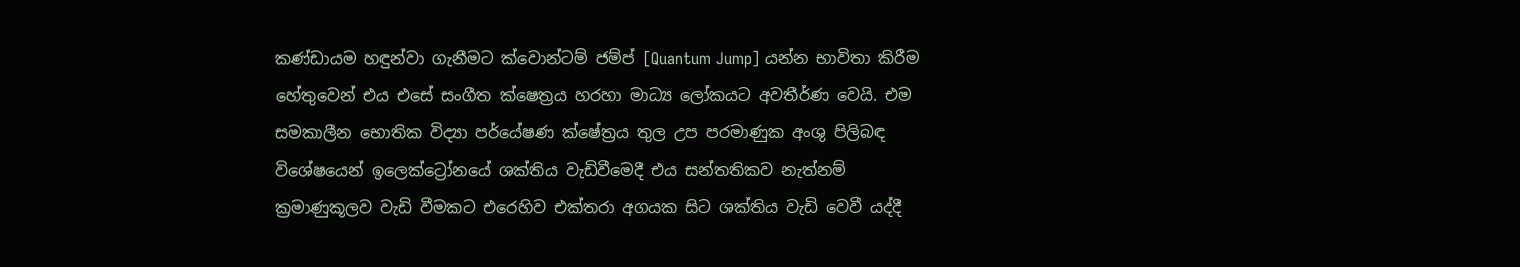කණ්ඩායම හඳුන්වා ගැනීමට ක්වොන්ටම් ජම්ප් [Quantum Jump] යන්න භාවිතා කිරීම හේතුවෙන් එය එසේ සංගීත ක්ෂෙත්‍රය හරහා මාධ්‍ය ලෝකයට අවතීර්ණ වෙයි. එම සමකාලීන භොතික විද්‍යා පර්යේෂණ ක්ෂේත්‍රය තුල උප පරමාණුක අංශු පිලිබඳ විශේෂයෙන් ඉලෙක්ට්‍රෝනයේ ශක්තිය වැඩිවීමෙදී එය සන්තතිකව නැත්නම් ක්‍රමාණුකූලව වැඩි වීමකට එරෙහිව එක්තරා අගයක සිට ශක්තිය වැඩි වෙවී යද්දී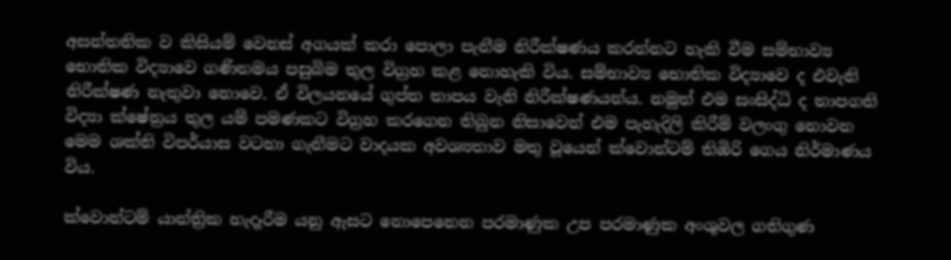අසන්තතික ව කිසියම් වෙනස් අගයක් කරා පොලා පැනීම නිරීක්ෂණය කරන්නට හැකි වීම සම්භාව්‍ය භොතික විද්‍යාවෙ ගණිතමය පසුබිම තුල විග්‍රහ කළ නොහැකි විය. සම්භාව්‍ය භොතික විද්‍යාවෙ ද එවැනි නිරීක්ෂණ නැතුවා නොවෙ. ඒ විලයනයේ ගුප්ත තාපය වැනි නිරීක්ෂණයන්ය. නමුත් එම සංසිද්ධි ද තාපගති විද්‍යා ක්ෂේත්‍රය තුල යම් පමණකට විග්‍රහ කරගෙන තිබුන නිසාවෙන් එම පැහැදිලි කිරීම් වලංගු නොවන මෙම ශක්ති විපර්යාස වටහා ගැනීමට වාදයක අවශ්‍යතාව මතු වූයෙන් ක්වොන්ටම් තිඹිරි ගෙය නිර්මාණය විය.

ක්වොන්ටම් යාන්ත්‍රික හැදෑරීම යනු ඇසට නොපෙනෙන පරමාණුක උප පරමාණුක අංශුවල ගතිගුණ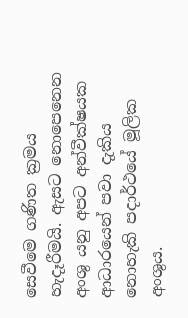සෙවීමෙ ගණිත ක්‍රමය හැදෑරීමයි. ඇසට නොපෙනෙන අංශු යනු අපට අන්වීක්ෂයක ආධාරයෙන් පවා දැකිය නොහැකි පදාර්ථයේ මූලික අංශුය.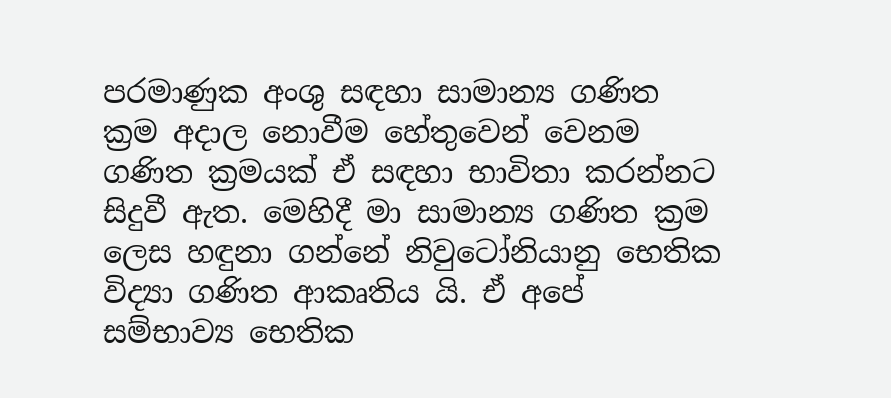පරමාණුක අංශු සඳහා සාමාන්‍ය ගණිත ක්‍රම අදාල නොවීම හේතුවෙන් වෙනම ගණිත ක්‍රමයක් ඒ සඳහා භාවිතා කරන්නට සිදුවී ඇත. මෙහිදී මා සාමාන්‍ය ගණිත ක්‍රම ලෙස හඳුනා ගන්නේ නිවුටෝනියානු භෙතික විද්‍යා ගණිත ආකෘතිය යි. ඒ අපේ සම්භාව්‍ය භෙතික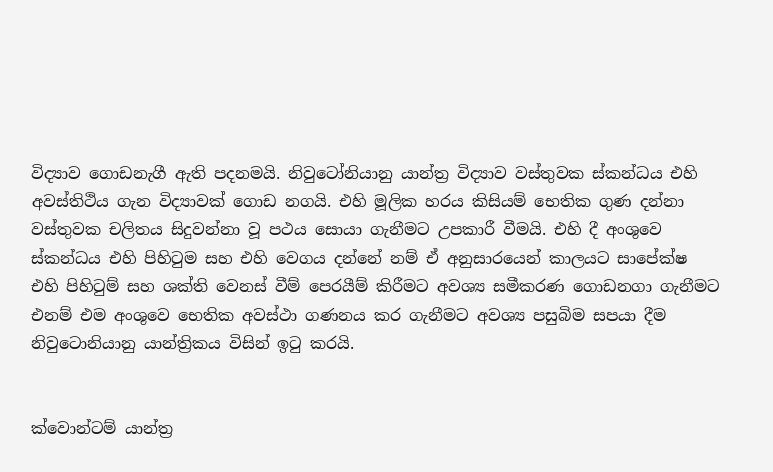විද්‍යාව ගොඩනැගී ඇති පදනමයි. නිවුටෝනියානු යාන්ත්‍ර විද්‍යාව වස්තුවක ස්කන්ධය එහි අවස්තිථිය ගැන විද්‍යාවක් ගොඩ නගයි. එහි මූලික හරය කිසියම් භෙතික ගුණ දන්නා වස්තුවක චලිතය සිදුවන්නා වූ පථය සොයා ගැනීමට උපකාරී වීමයි. එහි දී අංශුවෙ ස්කන්ධය එහි පිහිටුම සහ එහි වෙගය දන්නේ නම් ඒ අනුසාරයෙන් කාලයට සාපේක්ෂ එහි පිහිටුම් සහ ශක්ති වෙනස් වීම් පෙරයීම් කිරීමට අවශ්‍ය සමීකරණ ගොඩනගා ගැනීමට එනම් එම අංශුවෙ භෙතික අවස්ථා ගණනය කර ගැනීමට අවශ්‍ය පසුබිම සපයා දීම නිවුටොනියානු යාන්ත්‍රිකය විසින් ඉටු කරයි.


ක්වොන්ටම් යාන්ත්‍ර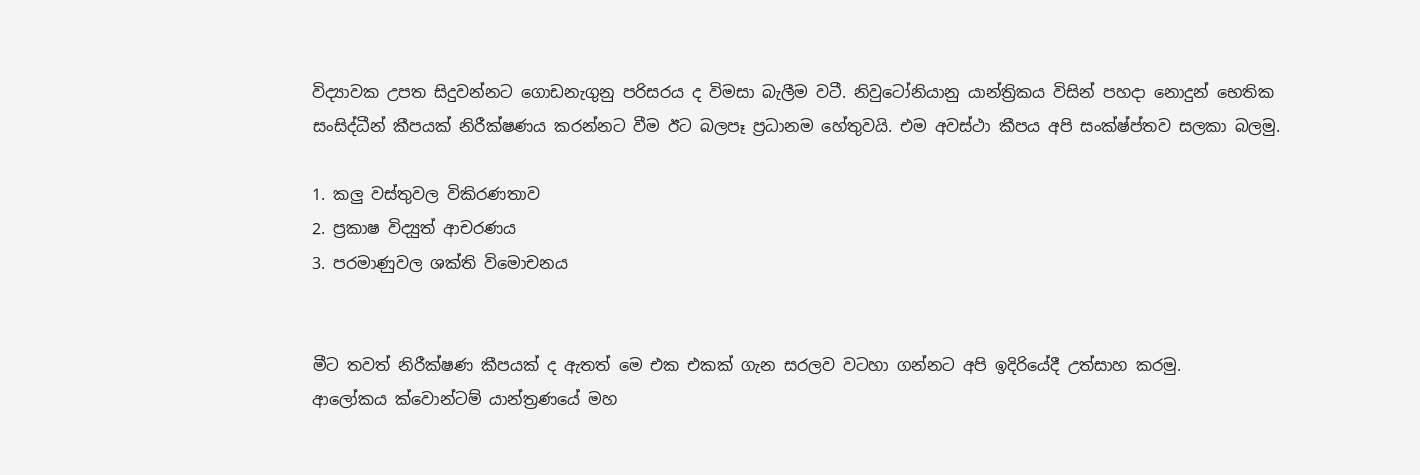විද්‍යාවක උපත සිදුවන්නට ගොඩනැගුනු පරිසරය ද විමසා බැලීම වටී. නිවුටෝනියානු යාන්ත්‍රිකය විසින් පහදා නොදුන් භෙතික සංසිද්ධීන් කීපයක් නිරීක්ෂණය කරන්නට වීම ඊට බලපෑ ප්‍රධානම හේතුවයි. එම අවස්ථා කීපය අපි සංක්ෂ්ප්තව සලකා බලමු.

1. කලු වස්තුවල විකිරණතාව
2. ප්‍රකාෂ විද්‍යුත් ආචරණය
3. පරමාණුවල ශක්ති විමොචනය


මීට තවත් නිරීක්ෂණ කීපයක් ද ඇතත් මෙ එක එකක් ගැන සරලව වටහා ගන්නට අපි ඉදිරියේදී උත්සාහ කරමු.
ආලෝකය ක්වොන්ටම් යාන්ත්‍රණයේ මහ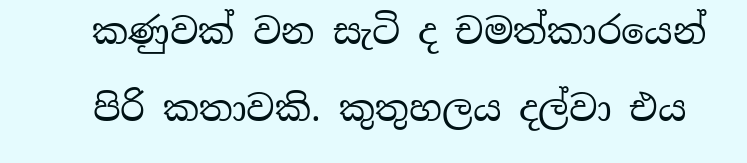කණුවක් වන සැටි ද චමත්කාරයෙන් පිරි කතාවකි. කුතුහලය දල්වා එය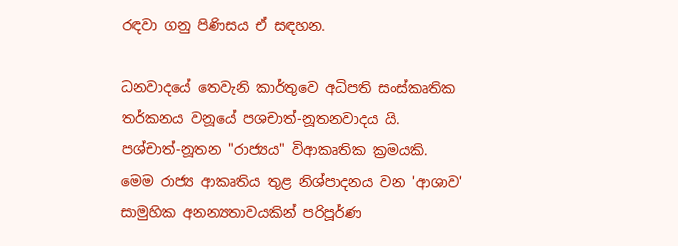රඳවා ගනු පිණිසය ඒ සඳහන.

ධනවාදයේ තෙවැනි කාර්තුවෙ අධිපති සංස්කෘතික තර්කනය වනූයේ පශචාත්-නූතනවාදය යි. පශ්චාත්-නූතන "රාජ්‍යය" විආකෘතික ක්‍රමයකි. මෙම රාජ්‍ය ආකෘතිය තුළ නිශ්පාදනය වන 'ආශාව' සාමුහික අනන්‍යතාවයකින් පරිපූර්ණ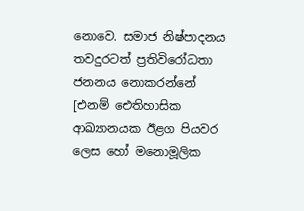නොවෙ. සමාජ නිෂ්පාදනය තවදුරටත් ප්‍රතිවිරෝධතා ජනනය නොකරන්නේ [එනම් ඓතිහාසික ආඛ්‍යානයක ඊළග පියවර ලෙස හෝ මනොමූලික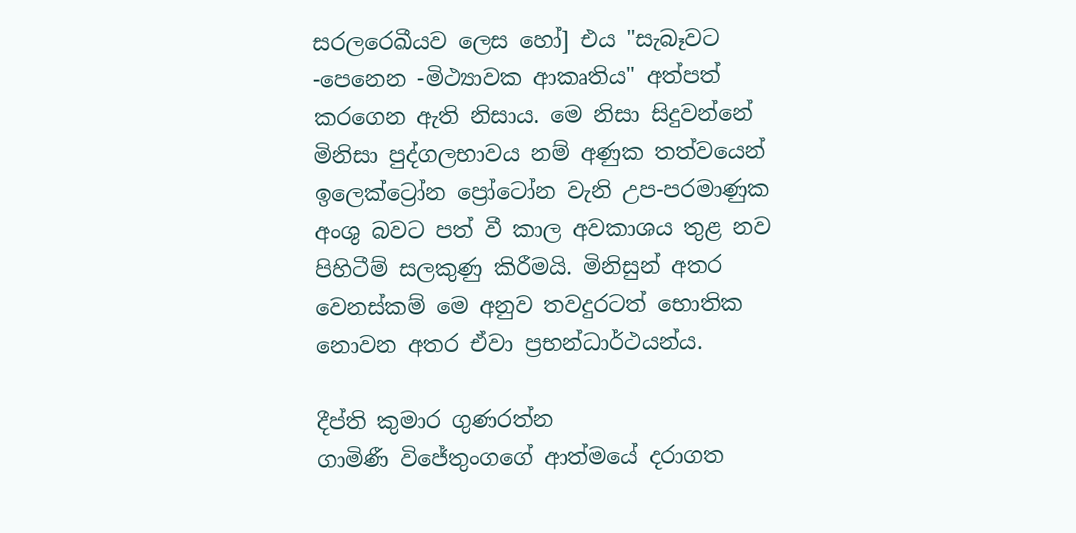සරලරෙඛීයව ලෙස හෝ] එය "සැබෑවට -පෙනෙන -මිථ්‍යාවක ආකෘතිය" අත්පත් කරගෙන ඇති නිසාය. මෙ නිසා සිදුවන්නේ මිනිසා පුද්ගලභාවය නම් අණුක තත්වයෙන් ඉලෙක්ට්‍රෝන ප්‍රෝටෝන වැනි උප-පරමාණුක අංශු බවට පත් වී කාල අවකාශය තුළ නව පිහිටීම් සලකුණු කිරීමයි. මිනිසුන් අතර වෙනස්කම් මෙ අනුව තවදුරටත් භොතික නොවන අතර ඒවා ප්‍රභන්ධාර්ථයන්ය.

දීප්ති කුමාර ගුණරත්න
ගාමිණී විජේතුංගගේ ආත්මයේ දරාගත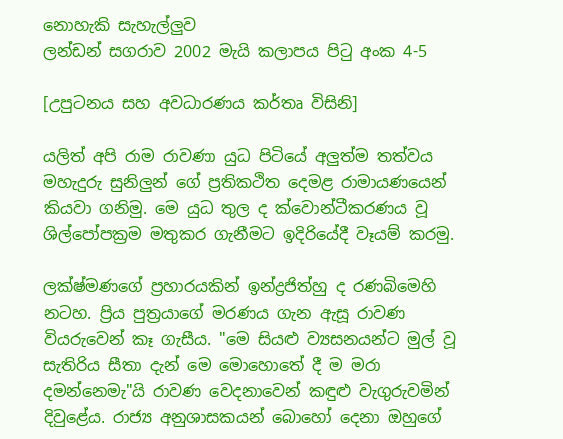නොහැකි සැහැල්ලුව
ලන්ඩන් සගරාව 2002 මැයි කලාපය පිටු අංක 4-5

[උපුටනය සහ අවධාරණය කර්තෘ විසිනි]

යලිත් අපි රාම රාවණා යුධ පිටියේ අලුත්ම තත්වය මහැදුරු සුනිලුන් ගේ ප්‍රතිකථිත දෙමළ රාමායණයෙන් කියවා ගනිමු. මෙ යුධ තුල ද ක්වොන්ටීකරණය වූ ශිල්පෝපක්‍රම මතුකර ගැනීමට ඉදිරියේදී වෑයම් කරමු.

ලක්ෂ්මණගේ ප්‍රහාරයකින් ඉන්ද්‍රජිත්හු ද රණබිමෙහි නටහ. ප්‍රිය පුත්‍රයාගේ මරණය ගැන ඇසූ රාවණ වියරුවෙන් කෑ ගැසීය. "මෙ සියළු ව්‍යසනයන්ට මුල් වූ සැතිරිය සීතා දැන් මෙ මොහොතේ දී ම මරා දමන්නෙමැ"යි රාවණ වෙදනාවෙන් කඳුළු වැගුරුවමින් දිවුළේය. රාජ්‍ය අනුශාසකයන් බොහෝ දෙනා ඔහුගේ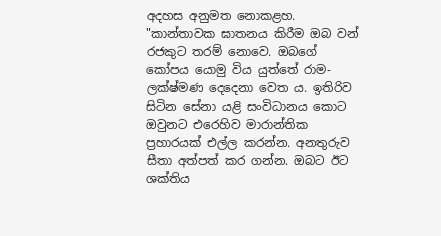අදහස අනුමත නොකළහ. "කාන්තාවක ඝාතනය කිරීම ඔබ වන් රජකුට තරම් නොවෙ. ඔබගේ කෝපය යොමු විය යුත්තේ රාම-ලක්ෂ්මණ දෙදෙනා වෙත ය. ඉතිරිව සිටින සේනා යළි සංවිධානය කොට ඔවුනට එරෙහිව මාරාන්තික ප්‍රහාරයක් එල්ල කරන්න. අනතුරුව සීතා අත්පත් කර ගන්න. ඔබට ඊට ශක්තිය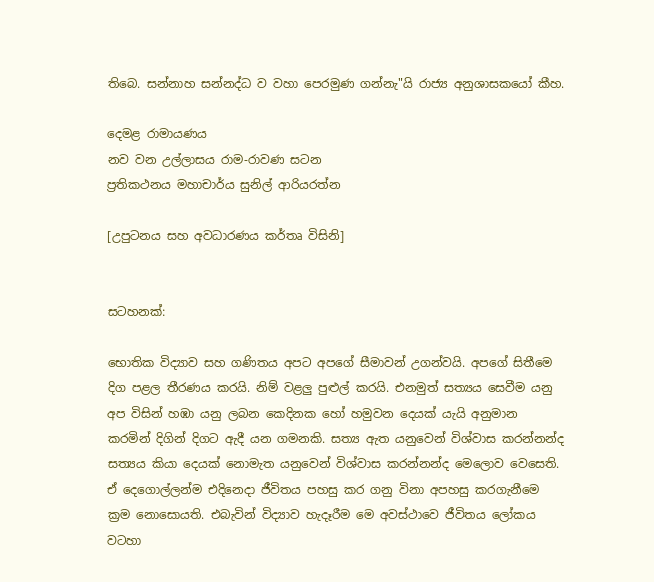තිබෙ. සන්නාහ සන්නද්ධ ව වහා පෙරමුණ ගන්නැ"යි රාජ්‍ය අනුශාසකයෝ කීහ.

දෙමළ රාමායණය
නව වන උල්ලාසය රාම-රාවණ සටන
ප්‍රතිකථනය මහාචාර්ය සුනිල් ආරියරත්න

[උපුටනය සහ අවධාරණය කර්තෘ විසිනි]


සටහනක්:

භොතික විද්‍යාව සහ ගණිතය අපට අපගේ සීමාවන් උගන්වයි. අපගේ සිතීමෙ දිග පළල තීරණය කරයි. නිම් වළලු පුළුල් කරයි. එනමුත් සත්‍යය සෙවීම යනු අප විසින් හඹා යනු ලබන කෙදිනක හෝ හමුවන දෙයක් යැයි අනුමාන කරමින් දිගින් දිගට ඇදී යන ගමනකි. සත්‍ය ඇත යනුවෙන් විශ්වාස කරන්නන්ද සත්‍යය කියා දෙයක් නොමැත යනුවෙන් විශ්වාස කරන්නන්ද මෙලොව වෙසෙති. ඒ දෙගොල්ලන්ම එදිනෙදා ජීවිතය පහසු කර ගනු විනා අපහසු කරගැනීමෙ ක්‍රම නොසොයති. එබැවින් විද්‍යාව හැදෑරීම මෙ අවස්ථාවෙ ජීවිතය ලෝකය වටහා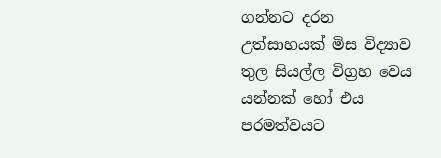ගන්නට දරන උත්සාහයක් මිස විද්‍යාව තුල සියල්ල විග්‍රහ වෙය යන්නක් හෝ එය පරමත්වයට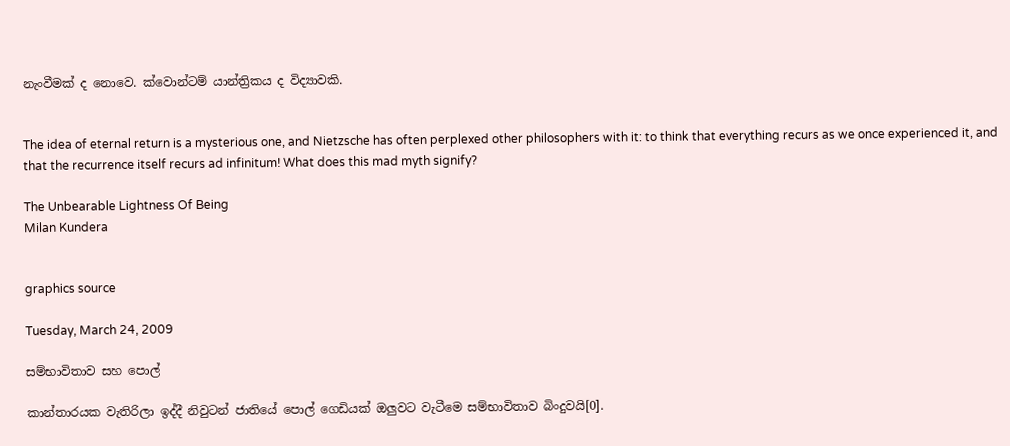නැංවීමක් ද නොවෙ. ක්වොන්ටම් යාන්ත්‍රිකය ද විද්‍යාවකි.


The idea of eternal return is a mysterious one, and Nietzsche has often perplexed other philosophers with it: to think that everything recurs as we once experienced it, and that the recurrence itself recurs ad infinitum! What does this mad myth signify?

The Unbearable Lightness Of Being
Milan Kundera


graphics source

Tuesday, March 24, 2009

සම්භාවිතාව සහ පොල්

කාන්තාරයක වැතිරිලා ඉද්දී නිවුටන් ජාතියේ පොල් ගෙඩියක් ඔලුවට වැටීමෙ සම්භාවිතාව බිංදුවයි[0].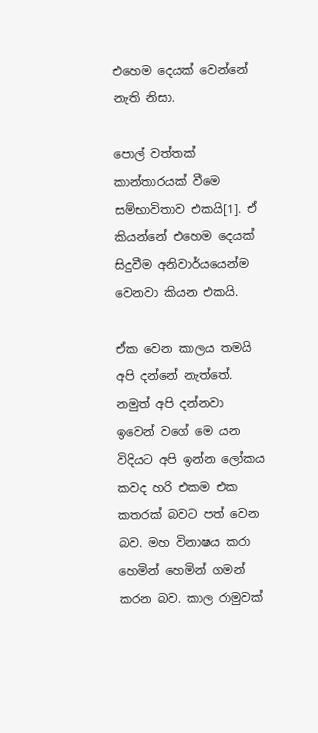එහෙම දෙයක් වෙන්නේ නැති නිසා.

පොල් වත්තක් කාන්තාරයක් වීමෙ සම්භාවිතාව එකයි[1]. ඒ කියන්නේ එහෙම දෙයක් සිදුවීම අනිවාර්යයෙන්ම වෙනවා කියන එකයි.

ඒක වෙන කාලය තමයි අපි දන්නේ නැත්තේ. නමුත් අපි දන්නවා ඉවෙන් වගේ මෙ යන විදියට අපි ඉන්න ලෝකය කවද හරි එකම එක කතරක් බවට පත් වෙන බව. මහ විනාෂය කරා හෙමින් හෙමින් ගමන් කරන බව. කාල රාමුවක්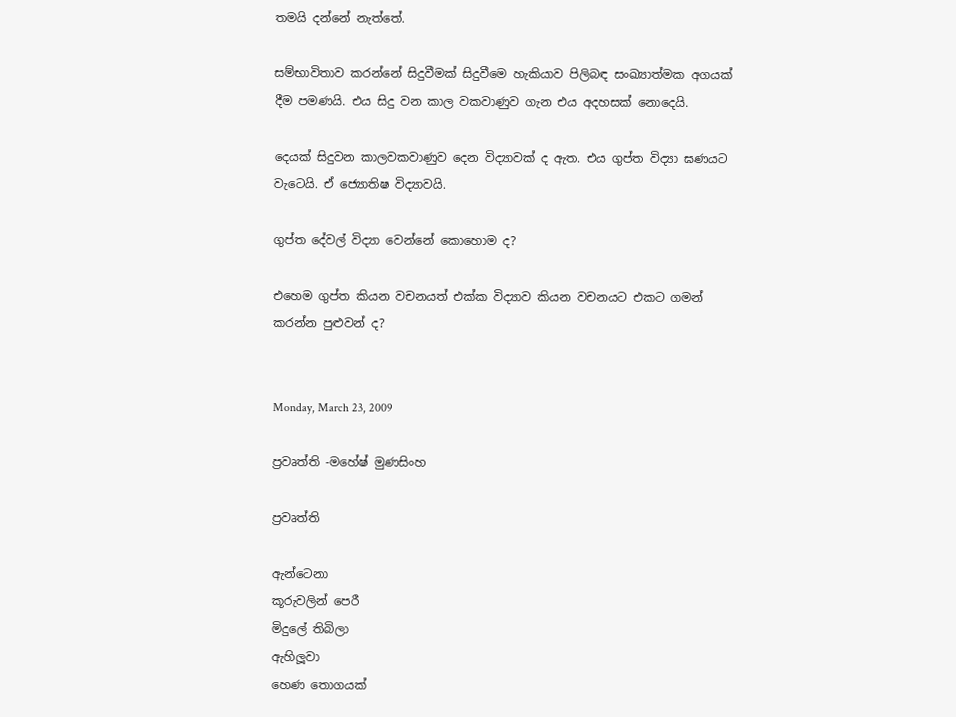තමයි දන්නේ නැත්තේ.

සම්භාවිතාව කරන්නේ සිදුවීමක් සිදුවීමෙ හැකියාව පිලිබඳ සංඛ්‍යාත්මක අගයක් දීම පමණයි. එය සිදු වන කාල වකවාණුව ගැන එය අදහසක් නොදෙයි.

දෙයක් සිදුවන කාලවකවාණුව දෙන විද්‍යාවක් ද ඇත. එය ගුප්ත විද්‍යා ඝණයට වැටෙයි. ඒ ජ්‍යොතිෂ විද්‍යාවයි.

ගුප්ත දේවල් විද්‍යා වෙන්නේ කොහොම ද?

එහෙම ගුප්ත කියන වචනයත් එක්ක විද්‍යාව කියන වචනයට එකට ගමන් කරන්න පුළුවන් ද?


Monday, March 23, 2009

ප්‍රවෘත්ති -මහේෂ් මුණසිංහ

ප්‍රවෘත්ති

ඇන්ටෙනා
කූරුවලින් පෙරී
මිදුලේ තිබිලා
ඇහිලූවා
හෙණ තොගයක්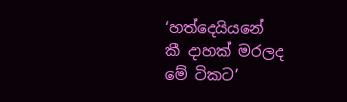‘හත්දෙයියනේ
කී දාහක් මරලද
මේ ටිකට’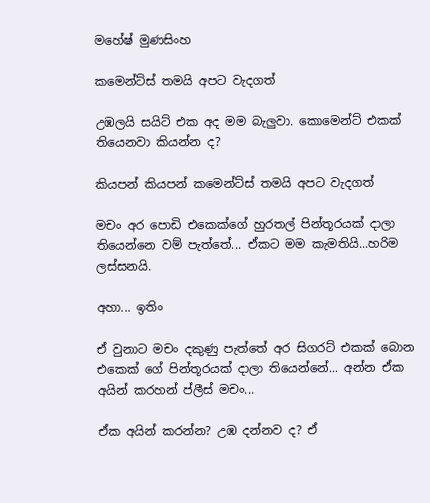මහේෂ් මුණසිංහ

කමෙන්ට්ස් තමයි අපට වැදගත්

උඹලයි සයිට් එක අද මම බැලුවා. කොමෙන්ට් එකක් තියෙනවා කියන්න ද?

කියපන් කියපන් කමෙන්ට්ස් තමයි අපට වැදගත්

මචං අර පොඩි එකෙක්ගේ හුරතල් පින්තූරයක් දාලා තියෙන්නෙ වම් පැත්තේ... ඒකට මම කැමතියි...හරිම ලස්සනයි.

අහා... ඉතිං

ඒ වුනාට මචං දකුණු පැත්තේ අර සිගරට් එකක් බොන එකෙක් ගේ පින්තූරයක් දාලා තියෙන්නේ... අන්න ඒක අයින් කරහන් ප්ලීස් මචං...

ඒක අයින් කරන්න? උඹ දන්නව ද? ඒ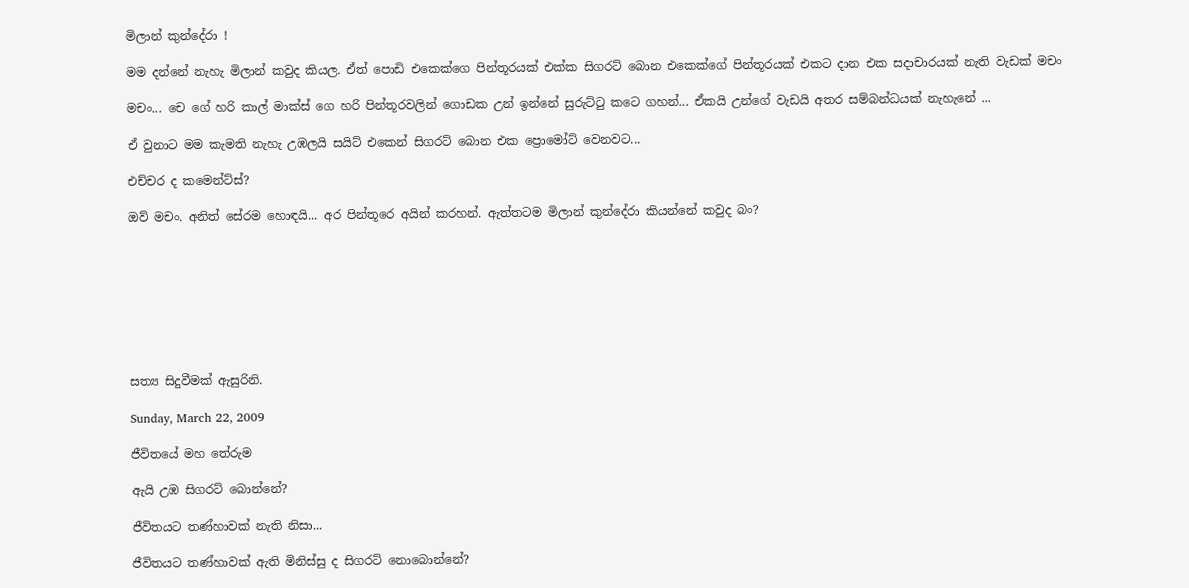මිලාන් කුන්දේරා !

මම දන්නේ නැහැ මිලාන් කවුද කියල. ඒත් පොඩි එකෙක්ගෙ පින්තූරයක් එක්ක සිගරට් බොන එකෙක්ගේ පින්තූරයක් එකට දාන එක සදාචාරයක් නැති වැඩක් මචං

මචං... චෙ ගේ හරි කාල් මාක්ස් ගෙ හරි පින්තූරවලින් ගොඩක උන් ඉන්නේ සුරුට්ටු කටෙ ගහන්... ඒකයි උන්ගේ වැඩයි අතර සම්බන්ධයක් නැහැනේ ...

ඒ වුනාට මම කැමති නැහැ උඹලයි සයිට් එකෙන් සිගරට් බොන එක ප්‍රොමෝට් වෙනවට...

එච්චර ද කමෙන්ට්ස්?

ඔව් මචං. අනිත් සේරම හොඳයි... අර පින්තූරෙ අයින් කරහන්. ඇත්තටම මිලාන් කුන්දේරා කියන්නේ කවුද බං?








සත්‍ය සිදුවීමක් ඇසුරිනි.

Sunday, March 22, 2009

ජීවිතයේ මහ තේරුම

ඇයි උඹ සිගරට් බොන්නේ?

ජීවිතයට තණ්හාවක් නැති නිසා...

ජීවිතයට තණ්හාවක් ඇති මිනිස්සු ද සිගරට් නොබොන්නේ?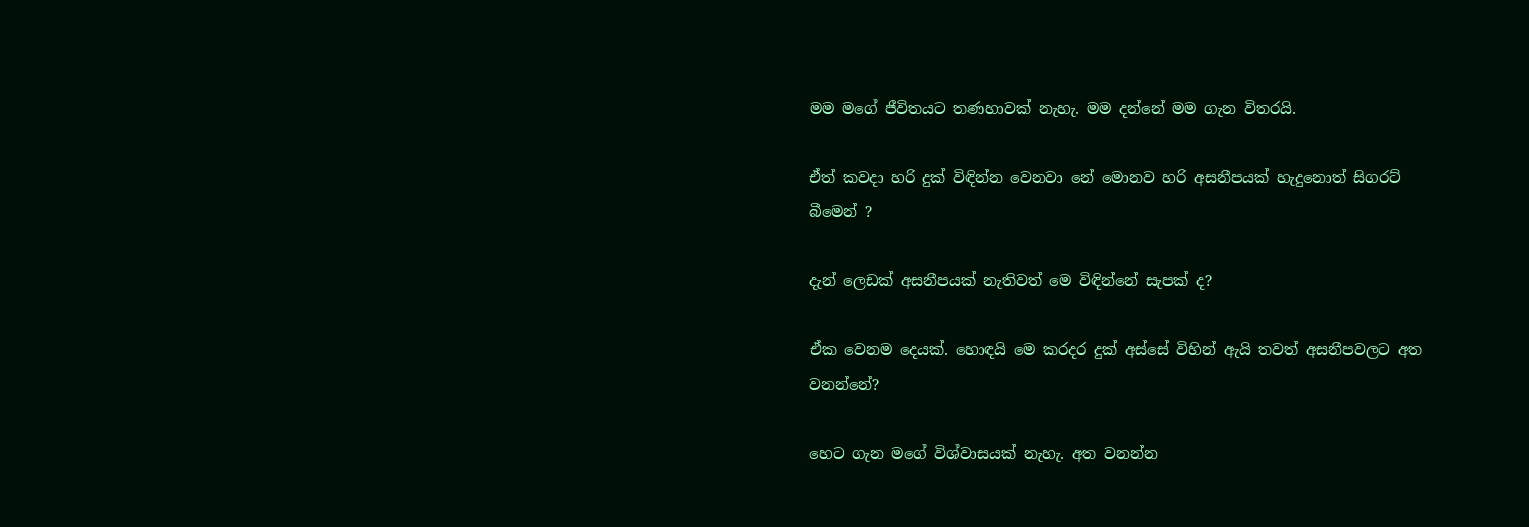මම මගේ ජීවිතයට තණහාවක් නැහැ. මම දන්නේ මම ගැන විතරයි.

ඒත් කවදා හරි දුක් විඳින්න වෙනවා නේ මොනව හරි අසනීපයක් හැදුනොත් සිගරට් බීමෙන් ?

දැන් ලෙඩක් අසනීපයක් නැතිවත් මෙ විඳින්නේ සැපක් ද?

ඒක වෙනම දෙයක්. හොඳයි මෙ කරදර දුක් අස්සේ විහින් ඇයි තවත් අසනීපවලට අත වනන්නේ?

හෙට ගැන මගේ විශ්වාසයක් නැහැ. අත වනන්න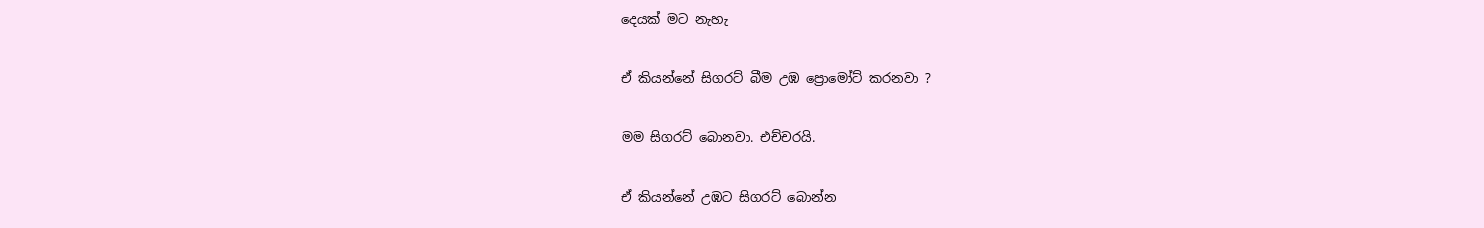දෙයක් මට නැහැ

ඒ කියන්නේ සිගරට් බීම උඹ ප්‍රොමෝට් කරනවා ?

මම සිගරට් බොනවා. එච්චරයි.

ඒ කියන්නේ උඹට සිගරට් බොන්න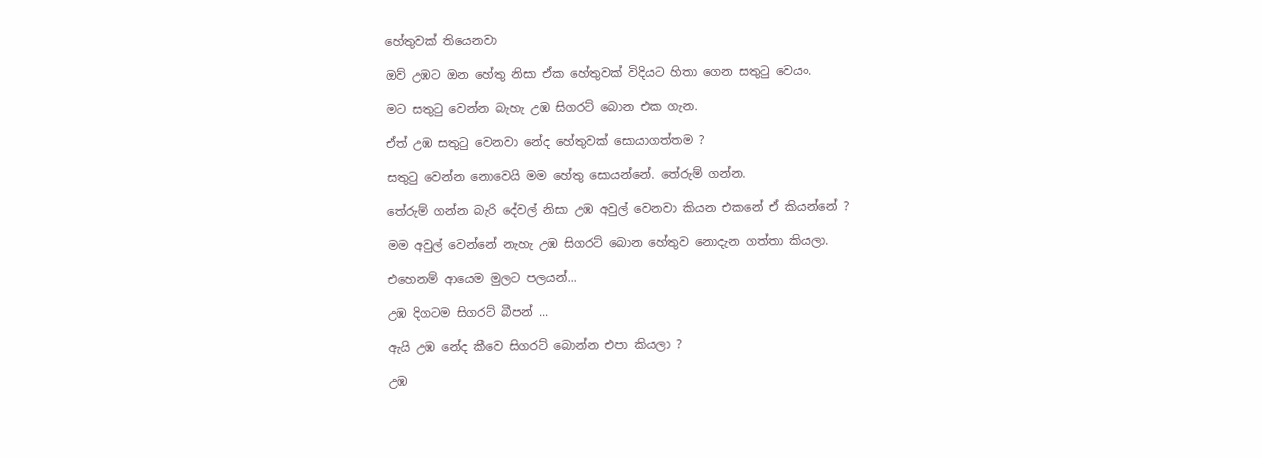හේතුවක් තියෙනවා

ඔව් උඹට ඔන හේතු නිසා ඒක හේතුවක් විදියට හිතා ගෙන සතුටු වෙයං.

මට සතුටු වෙන්න බැහැ උඹ සිගරට් බොන එක ගැන.

ඒත් උඹ සතුටු වෙනවා නේද හේතුවක් සොයාගත්තම ?

සතුටු වෙන්න නොවෙයි මම හේතු සොයන්නේ. තේරුම් ගන්න.

තේරුම් ගන්න බැරි දේවල් නිසා උඹ අවුල් වෙනවා කියන එකනේ ඒ කියන්නේ ?

මම අවුල් වෙන්නේ නැහැ උඹ සිගරට් බොන හේතුව නොදැන ගත්තා කියලා.

එහෙනම් ආයෙම මුලට පලයන්...

උඹ දිගටම සිගරට් බීපන් ...

ඇයි උඹ නේද කීවෙ සිගරට් බොන්න එපා කියලා ?

උඹ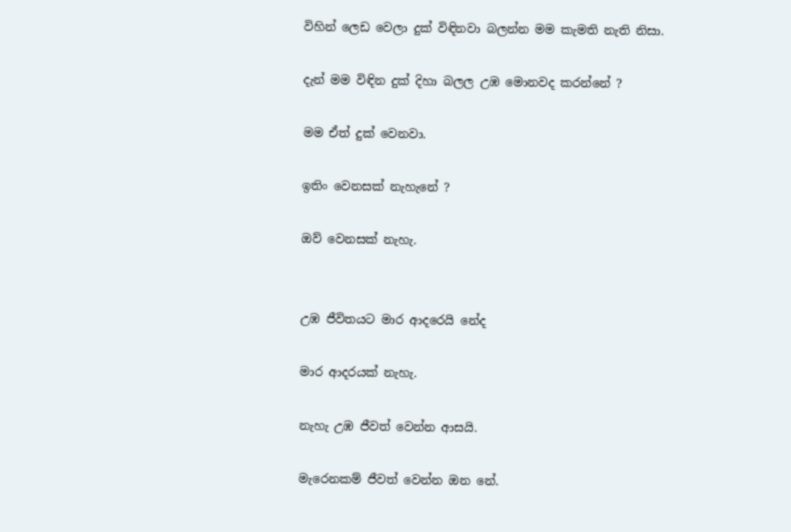විහින් ලෙඩ වෙලා දුක් විඳිනවා බලන්න මම කැමති නැති නිසා.

දැන් මම විඳින දුක් දිහා බලල උඹ මොනවද කරන්නේ ?

මම ඒත් දුක් වෙනවා.

ඉතිං වෙනසක් නැහැනේ ?

ඔව් වෙනසක් නැහැ.


උඹ ජීවිතයට මාර ආදරෙයි නේද

මාර ආදරයක් නැහැ.

නැහැ උඹ ජීවත් වෙන්න ආසයි.

මැරෙනකම් ජීවත් වෙන්න ඔන නේ.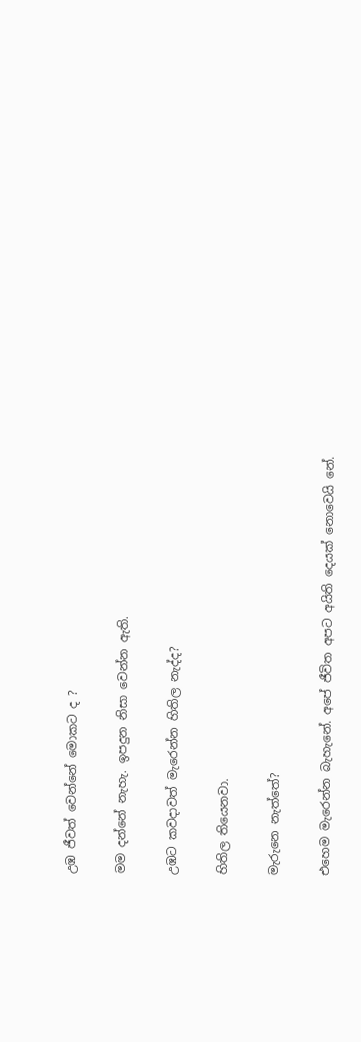උඹ ජීවත් වෙන්නේ මොකට ද ?

මම දන්නේ නැහැ. ඉපදුන නිසා වෙන්න ඇති.

උඹට කවදාවත් මැරෙන්න හිතිල නැද්ද?

හිතිල තියෙනවා.

මැරුනෙ නැත්තේ?

එහෙම මැරෙන්න බැහැනේ. අපේ ජීවිත අපට අයිති දෙයක් නොවෙයි නේ.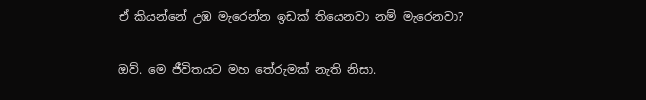ඒ කියන්නේ උඹ මැරෙන්න ඉඩක් තියෙනවා නම් මැරෙනවා?

ඔව්. මෙ ජීවිතයට මහ තේරුමක් නැති නිසා.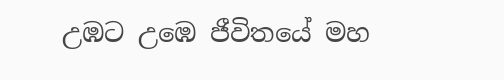උඹට උඹෙ ජීවිතයේ මහ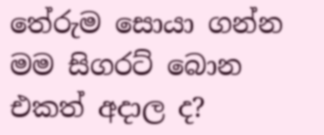තේරුම සොයා ගන්න මම සිගරට් බොන එකත් අදාල ද?